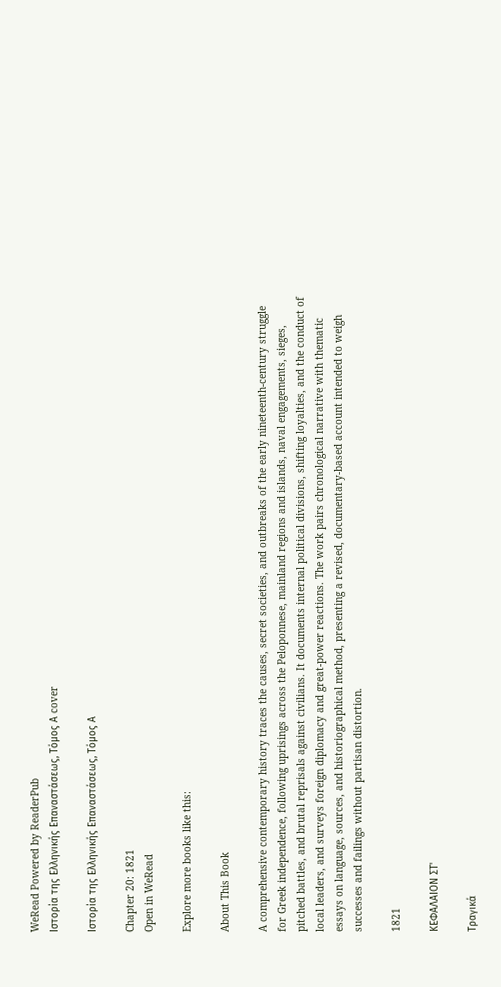WeRead Powered by ReaderPub
Ιστορία της Ελληνικής Επαναστάσεως, Τόμος Α cover

Ιστορία της Ελληνικής Επαναστάσεως, Τόμος Α

Chapter 20: 1821
Open in WeRead

Explore more books like this:

About This Book

A comprehensive contemporary history traces the causes, secret societies, and outbreaks of the early nineteenth-century struggle for Greek independence, following uprisings across the Peloponnese, mainland regions and islands, naval engagements, sieges, pitched battles, and brutal reprisals against civilians. It documents internal political divisions, shifting loyalties, and the conduct of local leaders, and surveys foreign diplomacy and great-power reactions. The work pairs chronological narrative with thematic essays on language, sources, and historiographical method, presenting a revised, documentary-based account intended to weigh successes and failings without partisan distortion.

1821

ΚΕΦΑΛΑΙΟΝ ΣΤ'

Τραγικά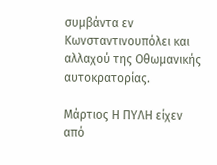συμβάντα εν Κωνσταντινουπόλει και αλλαχού της Οθωμανικής αυτοκρατορίας.

Μάρτιος Η ΠΥΛΗ είχεν από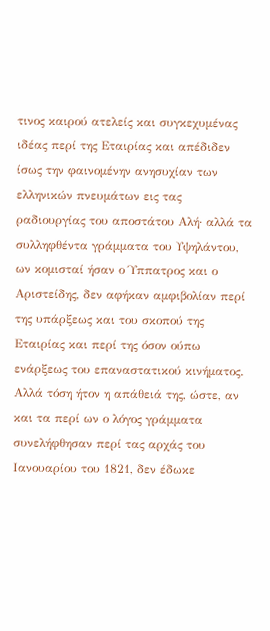τινος καιρού ατελείς και συγκεχυμένας ιδέας περί της Εταιρίας και απέδιδεν ίσως την φαινομένην ανησυχίαν των ελληνικών πνευμάτων εις τας ραδιουργίας του αποστάτου Αλή· αλλά τα συλληφθέντα γράμματα του Υψηλάντου, ων κομισταί ήσαν ο Ύππατρος και ο Αριστείδης, δεν αφήκαν αμφιβολίαν περί της υπάρξεως και του σκοπού της Εταιρίας και περί της όσον ούπω ενάρξεως του επαναστατικού κινήματος. Αλλά τόση ήτον η απάθειά της, ώστε, αν και τα περί ων ο λόγος γράμματα συνελήφθησαν περί τας αρχάς του Ιανουαρίου του 1821, δεν έδωκε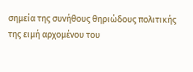σημεία της συνήθους θηριώδους πολιτικής της ειμή αρχομένου του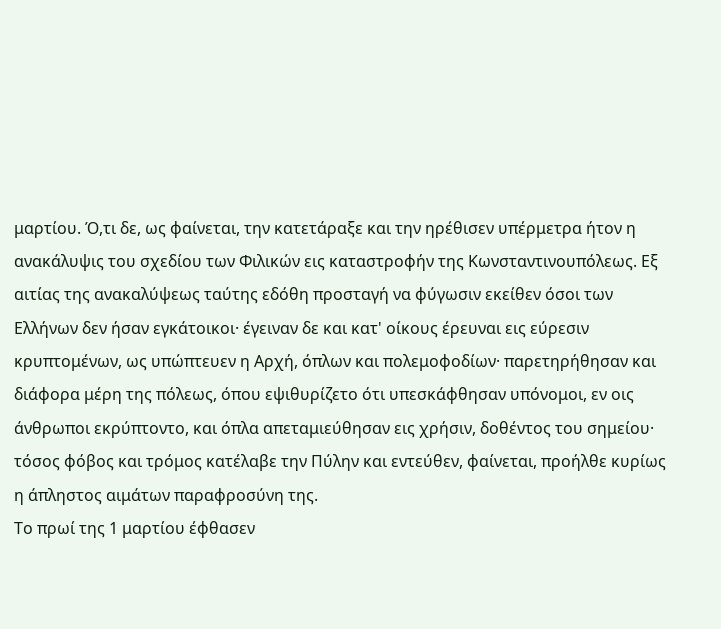μαρτίου. Ό,τι δε, ως φαίνεται, την κατετάραξε και την ηρέθισεν υπέρμετρα ήτον η ανακάλυψις του σχεδίου των Φιλικών εις καταστροφήν της Κωνσταντινουπόλεως. Εξ αιτίας της ανακαλύψεως ταύτης εδόθη προσταγή να φύγωσιν εκείθεν όσοι των Ελλήνων δεν ήσαν εγκάτοικοι· έγειναν δε και κατ' οίκους έρευναι εις εύρεσιν κρυπτομένων, ως υπώπτευεν η Αρχή, όπλων και πολεμοφοδίων· παρετηρήθησαν και διάφορα μέρη της πόλεως, όπου εψιθυρίζετο ότι υπεσκάφθησαν υπόνομοι, εν οις άνθρωποι εκρύπτοντο, και όπλα απεταμιεύθησαν εις χρήσιν, δοθέντος του σημείου· τόσος φόβος και τρόμος κατέλαβε την Πύλην και εντεύθεν, φαίνεται, προήλθε κυρίως η άπληστος αιμάτων παραφροσύνη της.
Το πρωί της 1 μαρτίου έφθασεν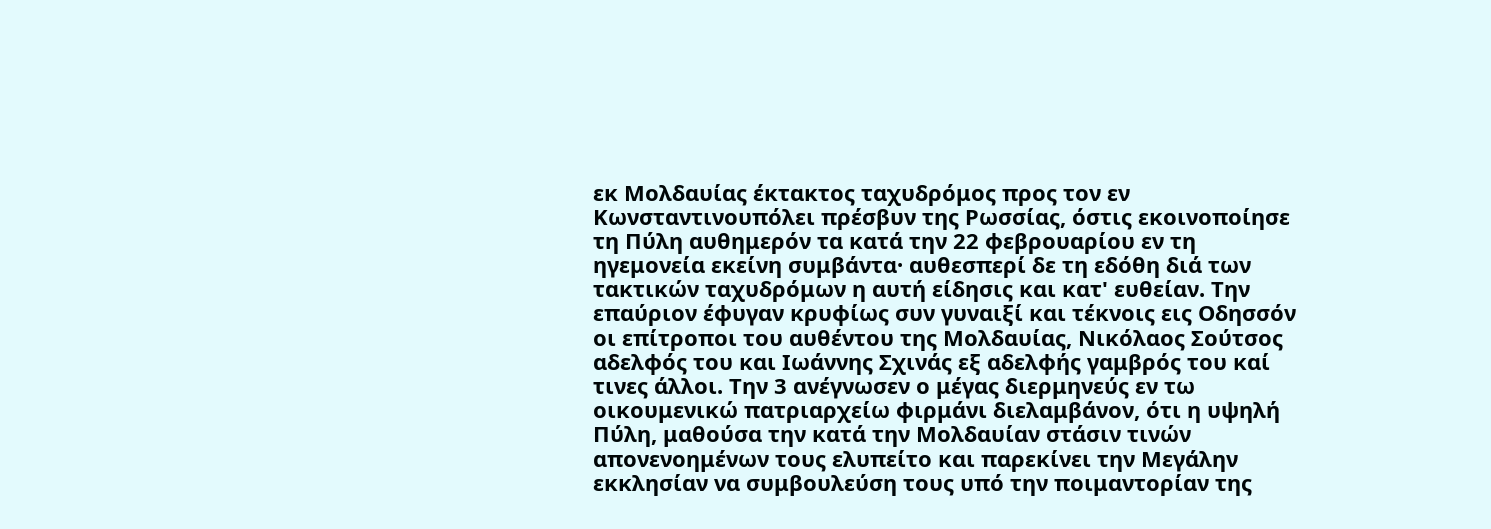εκ Μολδαυίας έκτακτος ταχυδρόμος προς τον εν Κωνσταντινουπόλει πρέσβυν της Ρωσσίας, όστις εκοινοποίησε τη Πύλη αυθημερόν τα κατά την 22 φεβρουαρίου εν τη ηγεμονεία εκείνη συμβάντα· αυθεσπερί δε τη εδόθη διά των τακτικών ταχυδρόμων η αυτή είδησις και κατ' ευθείαν. Την επαύριον έφυγαν κρυφίως συν γυναιξί και τέκνοις εις Οδησσόν οι επίτροποι του αυθέντου της Μολδαυίας, Νικόλαος Σούτσος αδελφός του και Ιωάννης Σχινάς εξ αδελφής γαμβρός του καί τινες άλλοι. Την 3 ανέγνωσεν ο μέγας διερμηνεύς εν τω οικουμενικώ πατριαρχείω φιρμάνι διελαμβάνον, ότι η υψηλή Πύλη, μαθούσα την κατά την Μολδαυίαν στάσιν τινών απονενοημένων τους ελυπείτο και παρεκίνει την Μεγάλην εκκλησίαν να συμβουλεύση τους υπό την ποιμαντορίαν της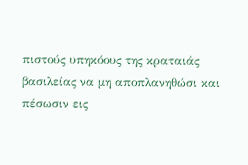πιστούς υπηκόους της κραταιάς βασιλείας να μη αποπλανηθώσι και πέσωσιν εις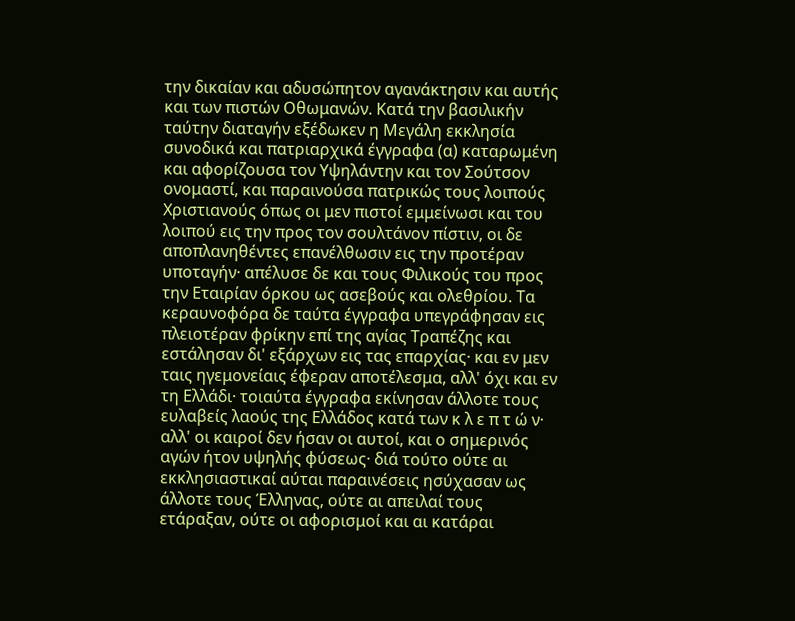την δικαίαν και αδυσώπητον αγανάκτησιν και αυτής και των πιστών Οθωμανών. Κατά την βασιλικήν ταύτην διαταγήν εξέδωκεν η Μεγάλη εκκλησία συνοδικά και πατριαρχικά έγγραφα (α) καταρωμένη και αφορίζουσα τον Υψηλάντην και τον Σούτσον ονομαστί, και παραινούσα πατρικώς τους λοιπούς Χριστιανούς όπως οι μεν πιστοί εμμείνωσι και του λοιπού εις την προς τον σουλτάνον πίστιν, οι δε αποπλανηθέντες επανέλθωσιν εις την προτέραν υποταγήν· απέλυσε δε και τους Φιλικούς του προς την Εταιρίαν όρκου ως ασεβούς και ολεθρίου. Τα κεραυνοφόρα δε ταύτα έγγραφα υπεγράφησαν εις πλειοτέραν φρίκην επί της αγίας Τραπέζης και εστάλησαν δι' εξάρχων εις τας επαρχίας· και εν μεν ταις ηγεμονείαις έφεραν αποτέλεσμα, αλλ' όχι και εν τη Ελλάδι· τοιαύτα έγγραφα εκίνησαν άλλοτε τους ευλαβείς λαούς της Ελλάδος κατά των κ λ ε π τ ώ ν· αλλ' οι καιροί δεν ήσαν οι αυτοί, και ο σημερινός αγών ήτον υψηλής φύσεως· διά τούτο ούτε αι εκκλησιαστικαί αύται παραινέσεις ησύχασαν ως άλλοτε τους Έλληνας, ούτε αι απειλαί τους ετάραξαν, ούτε οι αφορισμοί και αι κατάραι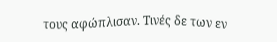τους αφώπλισαν. Τινές δε των εν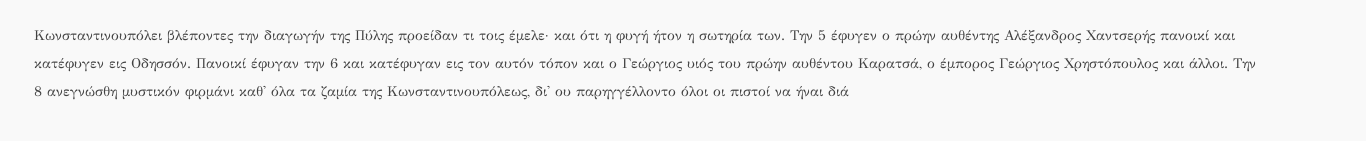Κωνσταντινουπόλει βλέποντες την διαγωγήν της Πύλης προείδαν τι τοις έμελε· και ότι η φυγή ήτον η σωτηρία των. Την 5 έφυγεν ο πρώην αυθέντης Αλέξανδρος Χαντσερής πανοικί και κατέφυγεν εις Οδησσόν. Πανοικί έφυγαν την 6 και κατέφυγαν εις τον αυτόν τόπον και ο Γεώργιος υιός του πρώην αυθέντου Καρατσά, ο έμπορος Γεώργιος Χρηστόπουλος και άλλοι. Την 8 ανεγνώσθη μυστικόν φιρμάνι καθ' όλα τα ζαμία της Κωνσταντινουπόλεως, δι' ου παρηγγέλλοντο όλοι οι πιστοί να ήναι διά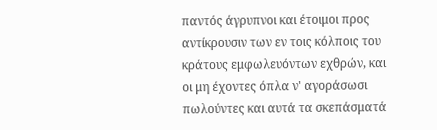παντός άγρυπνοι και έτοιμοι προς αντίκρουσιν των εν τοις κόλποις του κράτους εμφωλευόντων εχθρών, και οι μη έχοντες όπλα ν' αγοράσωσι πωλούντες και αυτά τα σκεπάσματά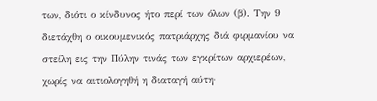των, διότι ο κίνδυνος ήτο περί των όλων (β). Την 9 διετάχθη ο οικουμενικός πατριάρχης διά φιρμανίου να στείλη εις την Πύλην τινάς των εγκρίτων αρχιερέων, χωρίς να αιτιολογηθή η διαταγή αύτη·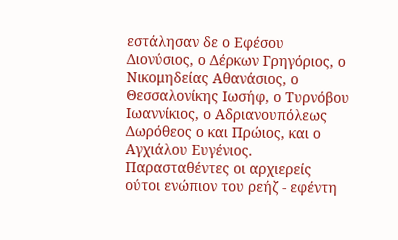εστάλησαν δε ο Εφέσου Διονύσιος, ο Δέρκων Γρηγόριος, ο Νικομηδείας Αθανάσιος, ο Θεσσαλονίκης Ιωσήφ, ο Τυρνόβου Ιωαννίκιος, ο Αδριανουπόλεως Δωρόθεος ο και Πρώιος, και ο Αγχιάλου Ευγένιος. Παρασταθέντες οι αρχιερείς ούτοι ενώπιον του ρεήζ - εφέντη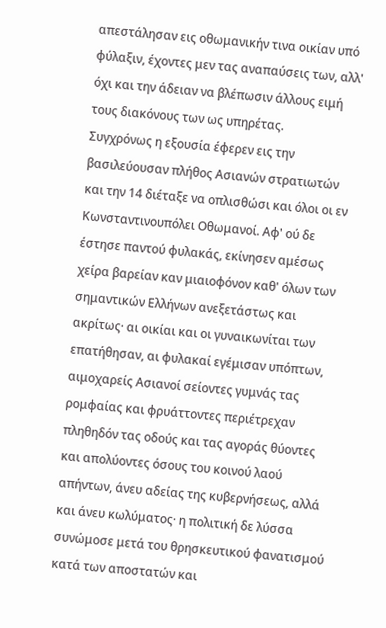απεστάλησαν εις οθωμανικήν τινα οικίαν υπό φύλαξιν, έχοντες μεν τας αναπαύσεις των, αλλ' όχι και την άδειαν να βλέπωσιν άλλους ειμή τους διακόνους των ως υπηρέτας.
Συγχρόνως η εξουσία έφερεν εις την βασιλεύουσαν πλήθος Ασιανών στρατιωτών και την 14 διέταξε να οπλισθώσι και όλοι οι εν Κωνσταντινουπόλει Οθωμανοί. Αφ' ού δε έστησε παντού φυλακάς, εκίνησεν αμέσως χείρα βαρείαν καν μιαιοφόνον καθ' όλων των σημαντικών Ελλήνων ανεξετάστως και ακρίτως· αι οικίαι και οι γυναικωνίται των επατήθησαν, αι φυλακαί εγέμισαν υπόπτων, αιμοχαρείς Ασιανοί σείοντες γυμνάς τας ρομφαίας και φρυάττοντες περιέτρεχαν πληθηδόν τας οδούς και τας αγοράς θύοντες και απολύοντες όσους του κοινού λαού απήντων, άνευ αδείας της κυβερνήσεως, αλλά και άνευ κωλύματος· η πολιτική δε λύσσα συνώμοσε μετά του θρησκευτικού φανατισμού κατά των αποστατών και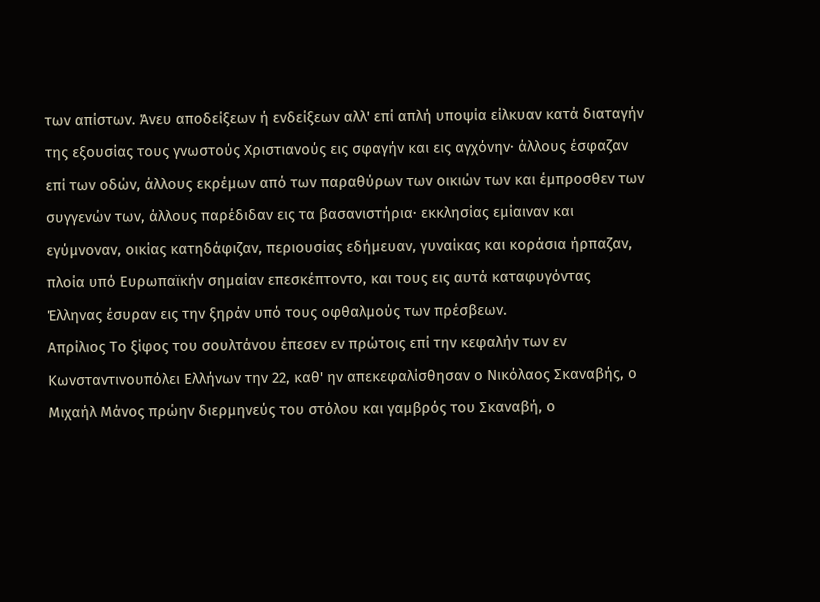των απίστων. Άνευ αποδείξεων ή ενδείξεων αλλ' επί απλή υποψία είλκυαν κατά διαταγήν της εξουσίας τους γνωστούς Χριστιανούς εις σφαγήν και εις αγχόνην· άλλους έσφαζαν επί των οδών, άλλους εκρέμων από των παραθύρων των οικιών των και έμπροσθεν των συγγενών των, άλλους παρέδιδαν εις τα βασανιστήρια· εκκλησίας εμίαιναν και εγύμνοναν, οικίας κατηδάφιζαν, περιουσίας εδήμευαν, γυναίκας και κοράσια ήρπαζαν, πλοία υπό Ευρωπαϊκήν σημαίαν επεσκέπτοντο, και τους εις αυτά καταφυγόντας Έλληνας έσυραν εις την ξηράν υπό τους οφθαλμούς των πρέσβεων.
Απρίλιος Το ξίφος του σουλτάνου έπεσεν εν πρώτοις επί την κεφαλήν των εν Κωνσταντινουπόλει Ελλήνων την 22, καθ' ην απεκεφαλίσθησαν ο Νικόλαος Σκαναβής, ο Μιχαήλ Μάνος πρώην διερμηνεύς του στόλου και γαμβρός του Σκαναβή, ο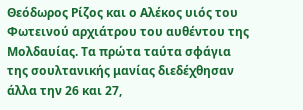Θεόδωρος Ρίζος και ο Αλέκος υιός του Φωτεινού αρχιάτρου του αυθέντου της Μολδαυίας. Τα πρώτα ταύτα σφάγια της σουλτανικής μανίας διεδέχθησαν άλλα την 26 και 27,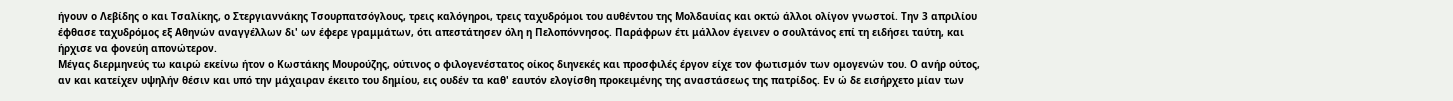ήγουν ο Λεβίδης ο και Τσαλίκης, ο Στεργιαννάκης Τσουρπατσόγλους, τρεις καλόγηροι, τρεις ταχυδρόμοι του αυθέντου της Μολδαυίας και οκτώ άλλοι ολίγον γνωστοί. Την 3 απριλίου έφθασε ταχυδρόμος εξ Αθηνών αναγγέλλων δι' ων έφερε γραμμάτων, ότι απεστάτησεν όλη η Πελοπόννησος. Παράφρων έτι μάλλον έγεινεν ο σουλτάνος επί τη ειδήσει ταύτη, και ήρχισε να φονεύη απονώτερον.
Μέγας διερμηνεύς τω καιρώ εκείνω ήτον ο Κωστάκης Μουρούζης, ούτινος ο φιλογενέστατος οίκος διηνεκές και προσφιλές έργον είχε τον φωτισμόν των ομογενών του. Ο ανήρ ούτος, αν και κατείχεν υψηλήν θέσιν και υπό την μάχαιραν έκειτο του δημίου, εις ουδέν τα καθ' εαυτόν ελογίσθη προκειμένης της αναστάσεως της πατρίδος. Εν ώ δε εισήρχετο μίαν των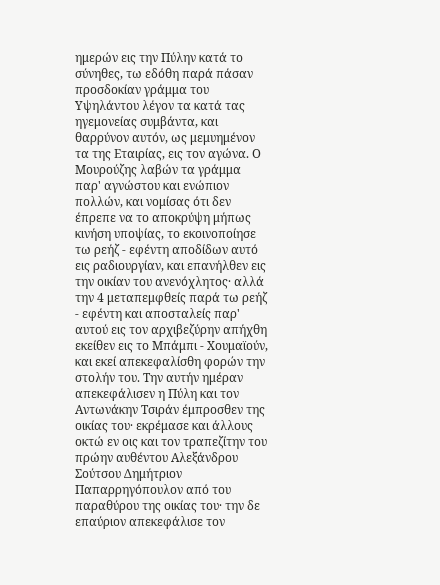ημερών εις την Πύλην κατά το σύνηθες, τω εδόθη παρά πάσαν προσδοκίαν γράμμα του Υψηλάντου λέγον τα κατά τας ηγεμονείας συμβάντα, και θαρρύνον αυτόν, ως μεμυημένον τα της Εταιρίας, εις τον αγώνα. Ο Μουρούζης λαβών τα γράμμα παρ' αγνώστου και ενώπιον πολλών, και νομίσας ότι δεν έπρεπε να το αποκρύψη μήπως κινήση υποψίας, το εκοινοποίησε τω ρεήζ - εφέντη αποδίδων αυτό εις ραδιουργίαν, και επανήλθεν εις την οικίαν του ανενόχλητος· αλλά την 4 μεταπεμφθείς παρά τω ρεήζ - εφέντη και αποσταλείς παρ' αυτού εις τον αρχιβεζύρην απήχθη εκείθεν εις το Μπάμπι - Χουμαϊούν, και εκεί απεκεφαλίσθη φορών την στολήν του. Την αυτήν ημέραν απεκεφάλισεν η Πύλη και τον Αντωνάκην Τσιράν έμπροσθεν της οικίας του· εκρέμασε και άλλους οκτώ εν οις και τον τραπεζίτην του πρώην αυθέντου Αλεξάνδρου Σούτσου Δημήτριον Παπαρρηγόπουλον από του παραθύρου της οικίας του· την δε επαύριον απεκεφάλισε τον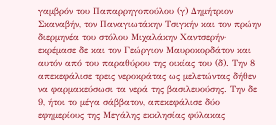γαμβρόν του Παπαρρηγοπούλου (γ) Δημήτριον Σκαναβήν, τον Παναγιωτάκην Τσιγκήν και τον πρώην διερμηνέα του στόλου Μιχαλάκην Χαντσερήν· εκρέμασε δε και τον Γεώργιον Μαυροκορδάτον και αυτόν από του παραθύρου της οικίας του (δ). Την 8 απεκεφάλισε τρεις νεροκράτας ως μελετώντας δήθεν να φαρμακεύσωσι τα νερά της βασιλευούσης. Την δε 9, ήτοι το μέγα σάββατον, απεκεφάλισε δύο εφημερίους της Μεγάλης εκκλησίας φύλακας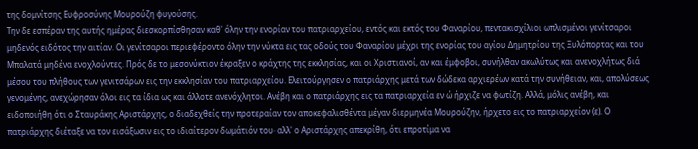της δομνίτσης Ευφροσύνης Μουρούζη φυγούσης.
Την δε εσπέραν της αυτής ημέρας διεσκορπίσθησαν καθ' όλην την ενορίαν του πατριαρχείου, εντός και εκτός του Φαναρίου, πεντακισχίλιοι ωπλισμένοι γενίτσαροι μηδενός ειδότος την αιτίαν. Οι γενίτσαροι περιεφέροντο όλην την νύκτα εις τας οδούς του Φαναρίου μέχρι της ενορίας του αγίου Δημητρίου της Ξυλόπορτας και του Μπαλατά μηδένα ενοχλούντες. Πρός δε το μεσονύκτιον έκραξεν ο κράχτης της εκκλησίας, και οι Χριστιανοί, αν και έμφοβοι, συνήλθαν ακωλύτως και ανενοχλήτως διά μέσου του πλήθους των γενιτσάρων εις την εκκλησίαν του πατριαρχείου. Ελειτούργησεν ο πατριάρχης μετά των δώδεκα αρχιερέων κατά την συνήθειαν, και, απολύσεως γενομένης, ανεχώρησαν όλοι εις τα ίδια ως και άλλοτε ανενόχλητοι. Ανέβη και ο πατριάρχης εις τα πατριαρχεία εν ώ ήρχιζε να φωτίζη. Αλλά, μόλις ανέβη, και ειδοποιήθη ότι ο Σταυράκης Αριστάρχης, ο διαδεχθείς την προτεραίαν τον αποκεφαλισθέντα μέγαν διερμηνέα Μουρούζην, ήρχετο εις το πατριαρχείον (ε). Ο πατριάρχης διέταξε να τον εισάξωσιν εις το ιδιαίτερον δωμάτιόν του· αλλ' ο Αριστάρχης απεκρίθη, ότι επροτίμα να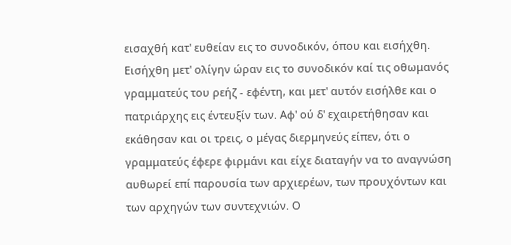εισαχθή κατ' ευθείαν εις το συνοδικόν, όπου και εισήχθη. Εισήχθη μετ' ολίγην ώραν εις το συνοδικόν καί τις οθωμανός γραμματεύς του ρεήζ - εφέντη, και μετ' αυτόν εισήλθε και ο πατριάρχης εις έντευξίν των. Αφ' ού δ' εχαιρετήθησαν και εκάθησαν και οι τρεις, ο μέγας διερμηνεύς είπεν, ότι ο γραμματεύς έφερε φιρμάνι και είχε διαταγήν να το αναγνώση αυθωρεί επί παρουσία των αρχιερέων, των προυχόντων και των αρχηγών των συντεχνιών. Ο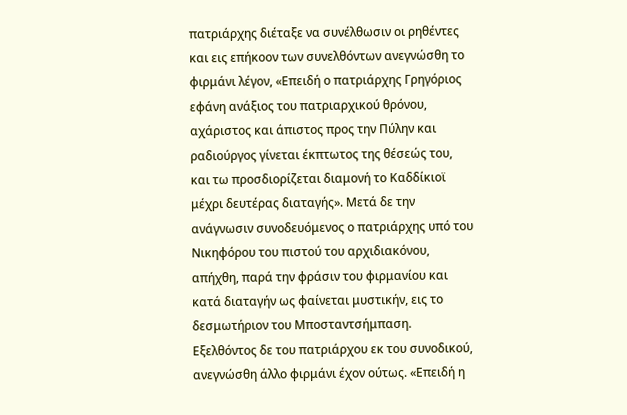πατριάρχης διέταξε να συνέλθωσιν οι ρηθέντες και εις επήκοον των συνελθόντων ανεγνώσθη το φιρμάνι λέγον, «Επειδή ο πατριάρχης Γρηγόριος εφάνη ανάξιος του πατριαρχικού θρόνου, αχάριστος και άπιστος προς την Πύλην και ραδιούργος γίνεται έκπτωτος της θέσεώς του, και τω προσδιορίζεται διαμονή το Καδδίκιοϊ μέχρι δευτέρας διαταγής». Μετά δε την ανάγνωσιν συνοδευόμενος ο πατριάρχης υπό του Νικηφόρου του πιστού του αρχιδιακόνου, απήχθη, παρά την φράσιν του φιρμανίου και κατά διαταγήν ως φαίνεται μυστικήν, εις το δεσμωτήριον του Μποσταντσήμπαση. Εξελθόντος δε του πατριάρχου εκ του συνοδικού, ανεγνώσθη άλλο φιρμάνι έχον ούτως. «Επειδή η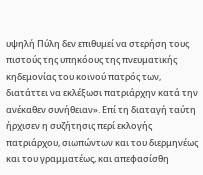υψηλή Πύλη δεν επιθυμεί να στερήση τους πιστούς της υπηκόους της πνευματικής κηδεμονίας του κοινού πατρός των, διατάττει να εκλέξωσι πατριάρχην κατά την ανέκαθεν συνήθειαν». Επί τη διαταγή ταύτη ήρχισεν η συζήτησις περί εκλογής πατριάρχου, σιωπώντων και του διερμηνέως και του γραμματέως, και απεφασίσθη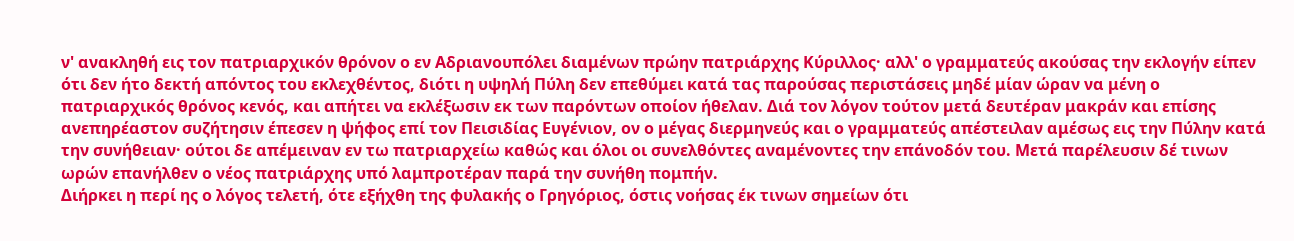ν' ανακληθή εις τον πατριαρχικόν θρόνον ο εν Αδριανουπόλει διαμένων πρώην πατριάρχης Κύριλλος· αλλ' ο γραμματεύς ακούσας την εκλογήν είπεν ότι δεν ήτο δεκτή απόντος του εκλεχθέντος, διότι η υψηλή Πύλη δεν επεθύμει κατά τας παρούσας περιστάσεις μηδέ μίαν ώραν να μένη ο πατριαρχικός θρόνος κενός, και απήτει να εκλέξωσιν εκ των παρόντων οποίον ήθελαν. Διά τον λόγον τούτον μετά δευτέραν μακράν και επίσης ανεπηρέαστον συζήτησιν έπεσεν η ψήφος επί τον Πεισιδίας Ευγένιον, ον ο μέγας διερμηνεύς και ο γραμματεύς απέστειλαν αμέσως εις την Πύλην κατά την συνήθειαν· ούτοι δε απέμειναν εν τω πατριαρχείω καθώς και όλοι οι συνελθόντες αναμένοντες την επάνοδόν του. Μετά παρέλευσιν δέ τινων ωρών επανήλθεν ο νέος πατριάρχης υπό λαμπροτέραν παρά την συνήθη πομπήν.
Διήρκει η περί ης ο λόγος τελετή, ότε εξήχθη της φυλακής ο Γρηγόριος, όστις νοήσας έκ τινων σημείων ότι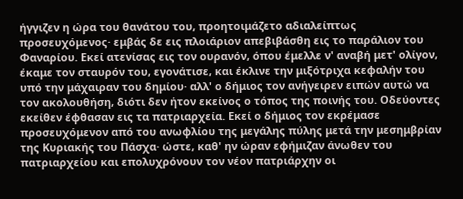ήγγιζεν η ώρα του θανάτου του, προητοιμάζετο αδιαλείπτως προσευχόμενος· εμβάς δε εις πλοιάριον απεβιβάσθη εις το παράλιον του Φαναρίου. Εκεί ατενίσας εις τον ουρανόν, όπου έμελλε ν' αναβή μετ' ολίγον, έκαμε τον σταυρόν του, εγονάτισε, και έκλινε την μιξότριχα κεφαλήν του υπό την μάχαιραν του δημίου· αλλ' ο δήμιος τον ανήγειρεν ειπών αυτώ να τον ακολουθήση, διότι δεν ήτον εκείνος ο τόπος της ποινής του. Οδεύοντες εκείθεν έφθασαν εις τα πατριαρχεία. Εκεί ο δήμιος τον εκρέμασε προσευχόμενον από του ανωφλίου της μεγάλης πύλης μετά την μεσημβρίαν της Κυριακής του Πάσχα· ώστε, καθ' ην ώραν εφήμιζαν άνωθεν του πατριαρχείου και επολυχρόνουν τον νέον πατριάρχην οι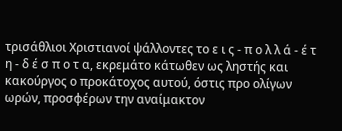τρισάθλιοι Χριστιανοί ψάλλοντες το ε ι ς - π ο λ λ ά - έ τ η - δ έ σ π ο τ α, εκρεμάτο κάτωθεν ως ληστής και κακούργος ο προκάτοχος αυτού, όστις προ ολίγων ωρών, προσφέρων την αναίμακτον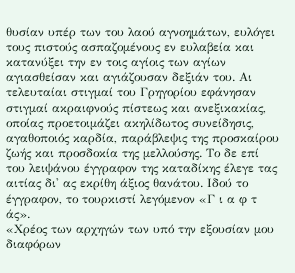θυσίαν υπέρ των του λαού αγνοημάτων, ευλόγει τους πιστούς ασπαζομένους εν ευλαβεία και κατανύξει την εν τοις αγίοις των αγίων αγιασθείσαν και αγιάζουσαν δεξιάν του. Αι τελευταίαι στιγμαί του Γρηγορίου εφάνησαν στιγμαί ακραιφνούς πίστεως και ανεξικακίας, οποίας προετοιμάζει ακηλίδωτος συνείδησις, αγαθοποιός καρδία, παράβλεψις της προσκαίρου ζωής και προσδοκία της μελλούσης. Το δε επί του λειψάνου έγγραφον της καταδίκης έλεγε τας αιτίας δι' ας εκρίθη άξιος θανάτου. Ιδού το έγγραφον, το τουρκιστί λεγόμενον «Γ ι α φ τ άς».
«Χρέος των αρχηγών των υπό την εξουσίαν μου διαφόρων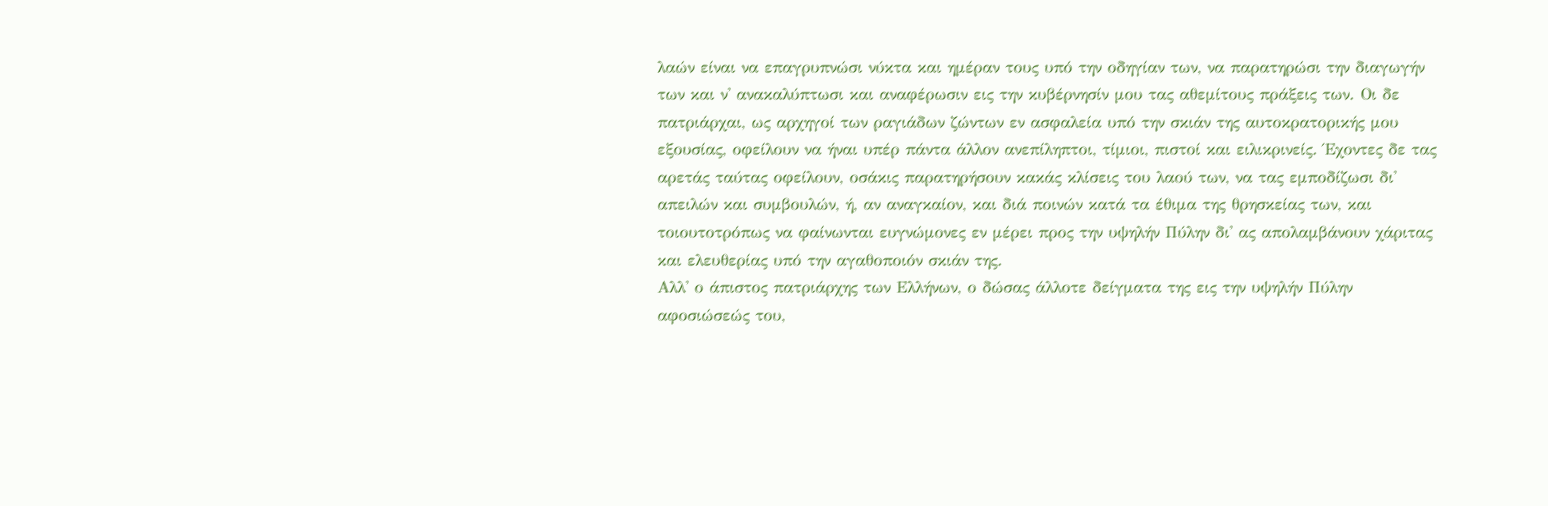λαών είναι να επαγρυπνώσι νύκτα και ημέραν τους υπό την οδηγίαν των, να παρατηρώσι την διαγωγήν των και ν' ανακαλύπτωσι και αναφέρωσιν εις την κυβέρνησίν μου τας αθεμίτους πράξεις των. Οι δε πατριάρχαι, ως αρχηγοί των ραγιάδων ζώντων εν ασφαλεία υπό την σκιάν της αυτοκρατορικής μου εξουσίας, οφείλουν να ήναι υπέρ πάντα άλλον ανεπίληπτοι, τίμιοι, πιστοί και ειλικρινείς. Έχοντες δε τας αρετάς ταύτας οφείλουν, οσάκις παρατηρήσουν κακάς κλίσεις του λαού των, να τας εμποδίζωσι δι' απειλών και συμβουλών, ή, αν αναγκαίον, και διά ποινών κατά τα έθιμα της θρησκείας των, και τοιουτοτρόπως να φαίνωνται ευγνώμονες εν μέρει προς την υψηλήν Πύλην δι' ας απολαμβάνουν χάριτας και ελευθερίας υπό την αγαθοποιόν σκιάν της.
Αλλ' ο άπιστος πατριάρχης των Ελλήνων, ο δώσας άλλοτε δείγματα της εις την υψηλήν Πύλην αφοσιώσεώς του,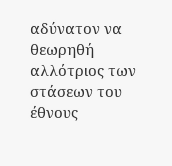αδύνατον να θεωρηθή αλλότριος των στάσεων του έθνους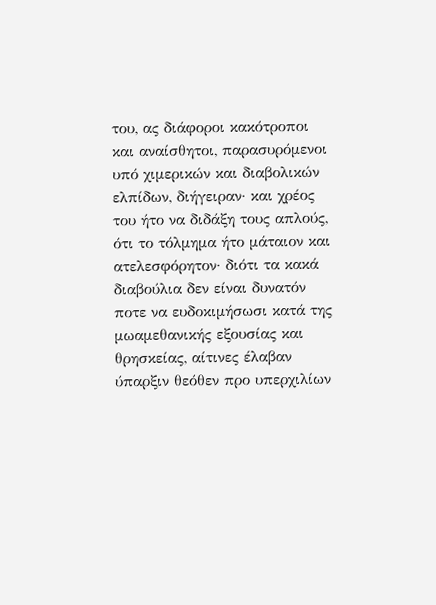του, ας διάφοροι κακότροποι και αναίσθητοι, παρασυρόμενοι υπό χιμερικών και διαβολικών ελπίδων, διήγειραν· και χρέος του ήτο να διδάξη τους απλούς, ότι το τόλμημα ήτο μάταιον και ατελεσφόρητον· διότι τα κακά διαβούλια δεν είναι δυνατόν ποτε να ευδοκιμήσωσι κατά της μωαμεθανικής εξουσίας και θρησκείας, αίτινες έλαβαν ύπαρξιν θεόθεν προ υπερχιλίων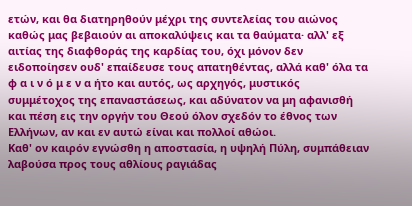ετών, και θα διατηρηθούν μέχρι της συντελείας του αιώνος καθώς μας βεβαιούν αι αποκαλύψεις και τα θαύματα· αλλ' εξ αιτίας της διαφθοράς της καρδίας του, όχι μόνον δεν ειδοποίησεν ουδ' επαίδευσε τους απατηθέντας, αλλά καθ' όλα τα φ α ι ν ό μ ε ν α ήτο και αυτός, ως αρχηγός, μυστικός συμμέτοχος της επαναστάσεως, και αδύνατον να μη αφανισθή και πέση εις την οργήν του Θεού όλον σχεδόν το έθνος των Ελλήνων, αν και εν αυτώ είναι και πολλοί αθώοι.
Καθ' ον καιρόν εγνώσθη η αποστασία, η υψηλή Πύλη, συμπάθειαν λαβούσα προς τους αθλίους ραγιάδας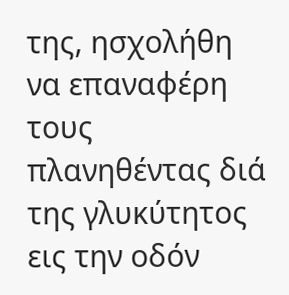της, ησχολήθη να επαναφέρη τους πλανηθέντας διά της γλυκύτητος εις την οδόν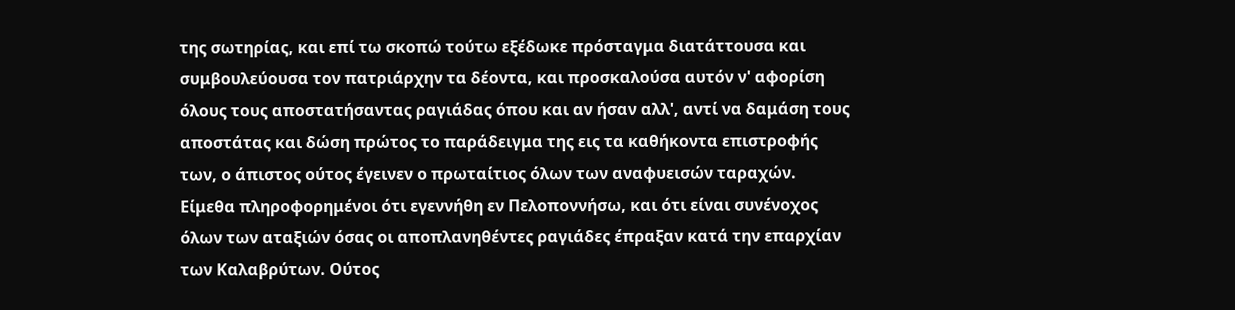της σωτηρίας, και επί τω σκοπώ τούτω εξέδωκε πρόσταγμα διατάττουσα και συμβουλεύουσα τον πατριάρχην τα δέοντα, και προσκαλούσα αυτόν ν' αφορίση όλους τους αποστατήσαντας ραγιάδας όπου και αν ήσαν αλλ', αντί να δαμάση τους αποστάτας και δώση πρώτος το παράδειγμα της εις τα καθήκοντα επιστροφής των, ο άπιστος ούτος έγεινεν ο πρωταίτιος όλων των αναφυεισών ταραχών. Είμεθα πληροφορημένοι ότι εγεννήθη εν Πελοποννήσω, και ότι είναι συνένοχος όλων των αταξιών όσας οι αποπλανηθέντες ραγιάδες έπραξαν κατά την επαρχίαν των Καλαβρύτων. Ούτος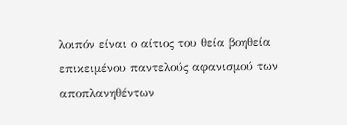λοιπόν είναι ο αίτιος του θεία βοηθεία επικειμένου παντελούς αφανισμού των αποπλανηθέντων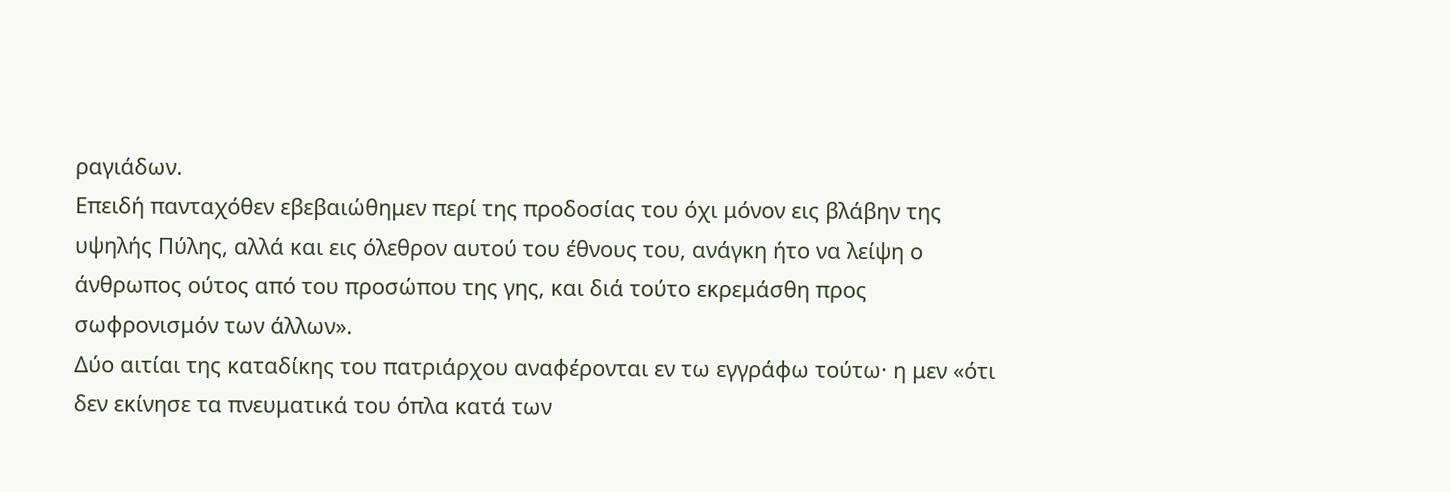ραγιάδων.
Επειδή πανταχόθεν εβεβαιώθημεν περί της προδοσίας του όχι μόνον εις βλάβην της υψηλής Πύλης, αλλά και εις όλεθρον αυτού του έθνους του, ανάγκη ήτο να λείψη ο άνθρωπος ούτος από του προσώπου της γης, και διά τούτο εκρεμάσθη προς σωφρονισμόν των άλλων».
Δύο αιτίαι της καταδίκης του πατριάρχου αναφέρονται εν τω εγγράφω τούτω· η μεν «ότι δεν εκίνησε τα πνευματικά του όπλα κατά των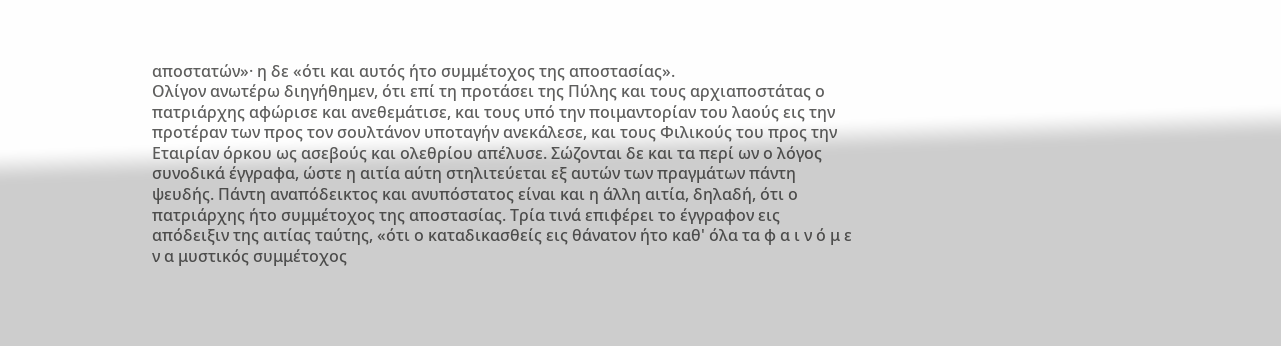αποστατών»· η δε «ότι και αυτός ήτο συμμέτοχος της αποστασίας».
Ολίγον ανωτέρω διηγήθημεν, ότι επί τη προτάσει της Πύλης και τους αρχιαποστάτας ο πατριάρχης αφώρισε και ανεθεμάτισε, και τους υπό την ποιμαντορίαν του λαούς εις την προτέραν των προς τον σουλτάνον υποταγήν ανεκάλεσε, και τους Φιλικούς του προς την Εταιρίαν όρκου ως ασεβούς και ολεθρίου απέλυσε. Σώζονται δε και τα περί ων ο λόγος συνοδικά έγγραφα, ώστε η αιτία αύτη στηλιτεύεται εξ αυτών των πραγμάτων πάντη ψευδής. Πάντη αναπόδεικτος και ανυπόστατος είναι και η άλλη αιτία, δηλαδή, ότι ο πατριάρχης ήτο συμμέτοχος της αποστασίας. Τρία τινά επιφέρει το έγγραφον εις απόδειξιν της αιτίας ταύτης, «ότι ο καταδικασθείς εις θάνατον ήτο καθ' όλα τα φ α ι ν ό μ ε ν α μυστικός συμμέτοχος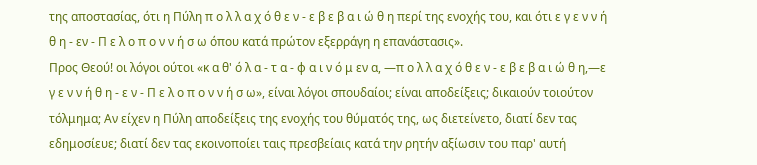της αποστασίας, ότι η Πύλη π ο λ λ α χ ό θ ε ν - ε β ε β α ι ώ θ η περί της ενοχής του, και ότι ε γ ε ν ν ή θ η - εν - Π ε λ ο π ο ν ν ή σ ω όπου κατά πρώτον εξερράγη η επανάστασις».
Προς Θεού! οι λόγοι ούτοι «κ α θ' ό λ α - τ α - φ α ι ν ό μ εν α, —π ο λ λ α χ ό θ ε ν - ε β ε β α ι ώ θ η,—ε γ ε ν ν ή θ η - ε ν - Π ε λ ο π ο ν ν ή σ ω», είναι λόγοι σπουδαίοι; είναι αποδείξεις; δικαιούν τοιούτον τόλμημα; Αν είχεν η Πύλη αποδείξεις της ενοχής του θύματός της, ως διετείνετο, διατί δεν τας εδημοσίευε; διατί δεν τας εκοινοποίει ταις πρεσβείαις κατά την ρητήν αξίωσιν του παρ' αυτή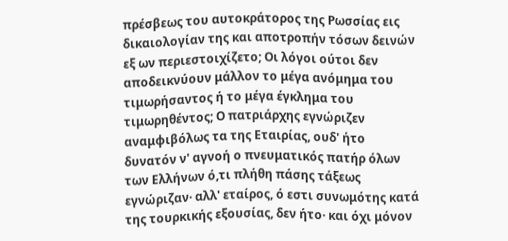πρέσβεως του αυτοκράτορος της Ρωσσίας εις δικαιολογίαν της και αποτροπήν τόσων δεινών εξ ων περιεστοιχίζετο; Οι λόγοι ούτοι δεν αποδεικνύουν μάλλον το μέγα ανόμημα του τιμωρήσαντος ή το μέγα έγκλημα του τιμωρηθέντος; Ο πατριάρχης εγνώριζεν αναμφιβόλως τα της Εταιρίας, ουδ' ήτο δυνατόν ν' αγνοή ο πνευματικός πατήρ όλων των Ελλήνων ό,τι πλήθη πάσης τάξεως εγνώριζαν· αλλ' εταίρος, ό εστι συνωμότης κατά της τουρκικής εξουσίας, δεν ήτο· και όχι μόνον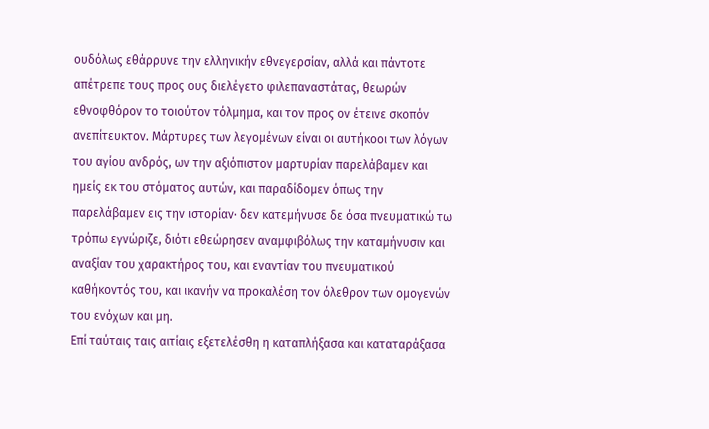ουδόλως εθάρρυνε την ελληνικήν εθνεγερσίαν, αλλά και πάντοτε απέτρεπε τους προς ους διελέγετο φιλεπαναστάτας, θεωρών εθνοφθόρον το τοιούτον τόλμημα, και τον προς ον έτεινε σκοπόν ανεπίτευκτον. Μάρτυρες των λεγομένων είναι οι αυτήκοοι των λόγων του αγίου ανδρός, ων την αξιόπιστον μαρτυρίαν παρελάβαμεν και ημείς εκ του στόματος αυτών, και παραδίδομεν όπως την παρελάβαμεν εις την ιστορίαν· δεν κατεμήνυσε δε όσα πνευματικώ τω τρόπω εγνώριζε, διότι εθεώρησεν αναμφιβόλως την καταμήνυσιν και αναξίαν του χαρακτήρος του, και εναντίαν του πνευματικού καθήκοντός του, και ικανήν να προκαλέση τον όλεθρον των ομογενών του ενόχων και μη.
Επί ταύταις ταις αιτίαις εξετελέσθη η καταπλήξασα και καταταράξασα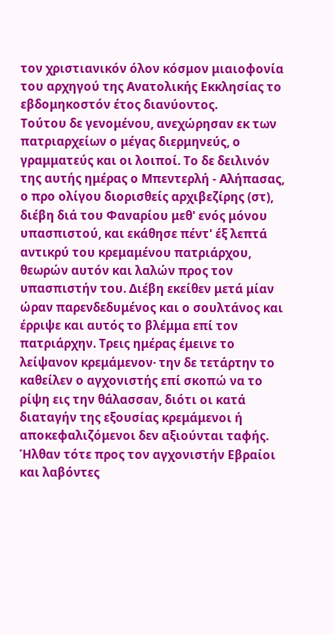τον χριστιανικόν όλον κόσμον μιαιοφονία του αρχηγού της Ανατολικής Εκκλησίας το εβδομηκοστόν έτος διανύοντος.
Τούτου δε γενομένου, ανεχώρησαν εκ των πατριαρχείων ο μέγας διερμηνεύς, ο γραμματεύς και οι λοιποί. Το δε δειλινόν της αυτής ημέρας ο Μπεντερλή - Αλήπασας, ο προ ολίγου διορισθείς αρχιβεζίρης (στ), διέβη διά του Φαναρίου μεθ' ενός μόνου υπασπιστού, και εκάθησε πέντ' έξ λεπτά αντικρύ του κρεμαμένου πατριάρχου, θεωρών αυτόν και λαλών προς τον υπασπιστήν του. Διέβη εκείθεν μετά μίαν ώραν παρενδεδυμένος και ο σουλτάνος και έρριψε και αυτός το βλέμμα επί τον πατριάρχην. Τρεις ημέρας έμεινε το λείψανον κρεμάμενον· την δε τετάρτην το καθείλεν ο αγχονιστής επί σκοπώ να το ρίψη εις την θάλασσαν, διότι οι κατά διαταγήν της εξουσίας κρεμάμενοι ή αποκεφαλιζόμενοι δεν αξιούνται ταφής. Ήλθαν τότε προς τον αγχονιστήν Εβραίοι και λαβόντες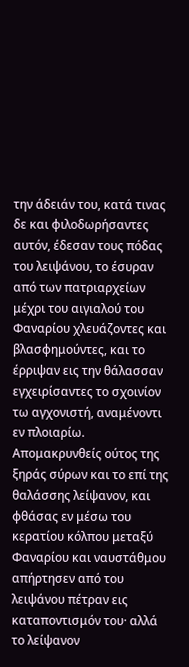την άδειάν του, κατά τινας δε και φιλοδωρήσαντες αυτόν, έδεσαν τους πόδας του λειψάνου, το έσυραν από των πατριαρχείων μέχρι του αιγιαλού του Φαναρίου χλευάζοντες και βλασφημούντες, και το έρριψαν εις την θάλασσαν εγχειρίσαντες το σχοινίον τω αγχονιστή, αναμένοντι εν πλοιαρίω. Απομακρυνθείς ούτος της ξηράς σύρων και το επί της θαλάσσης λείψανον, και φθάσας εν μέσω του κερατίου κόλπου μεταξύ Φαναρίου και ναυστάθμου απήρτησεν από του λειψάνου πέτραν εις καταποντισμόν του· αλλά το λείψανον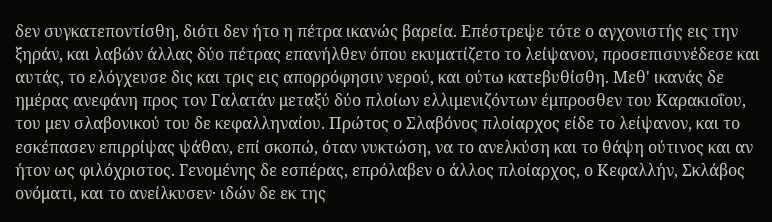δεν συγκατεποντίσθη, διότι δεν ήτο η πέτρα ικανώς βαρεία. Επέστρεψε τότε ο αγχονιστής εις την ξηράν, και λαβών άλλας δύο πέτρας επανήλθεν όπου εκυματίζετο το λείψανον, προσεπισυνέδεσε και αυτάς, το ελόγχευσε δις και τρις εις απορρόφησιν νερού, και ούτω κατεβυθίσθη. Μεθ' ικανάς δε ημέρας ανεφάνη προς τον Γαλατάν μεταξύ δύο πλοίων ελλιμενιζόντων έμπροσθεν του Καρακιοΐου, του μεν σλαβονικού του δε κεφαλληναίου. Πρώτος ο Σλαβόνος πλοίαρχος είδε το λείψανον, και το εσκέπασεν επιρρίψας ψάθαν, επί σκοπώ, όταν νυκτώση, να το ανελκύση και το θάψη ούτινος και αν ήτον ως φιλόχριστος. Γενομένης δε εσπέρας, επρόλαβεν ο άλλος πλοίαρχος, ο Κεφαλλήν, Σκλάβος ονόματι, και το ανείλκυσεν· ιδών δε εκ της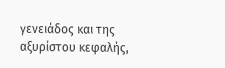γενειάδος και της αξυρίστου κεφαλής,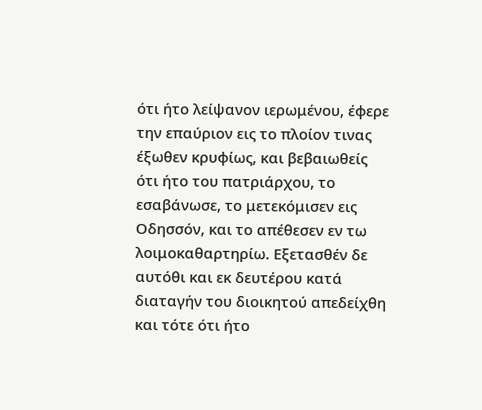ότι ήτο λείψανον ιερωμένου, έφερε την επαύριον εις το πλοίον τινας έξωθεν κρυφίως, και βεβαιωθείς ότι ήτο του πατριάρχου, το εσαβάνωσε, το μετεκόμισεν εις Οδησσόν, και το απέθεσεν εν τω λοιμοκαθαρτηρίω. Εξετασθέν δε αυτόθι και εκ δευτέρου κατά διαταγήν του διοικητού απεδείχθη και τότε ότι ήτο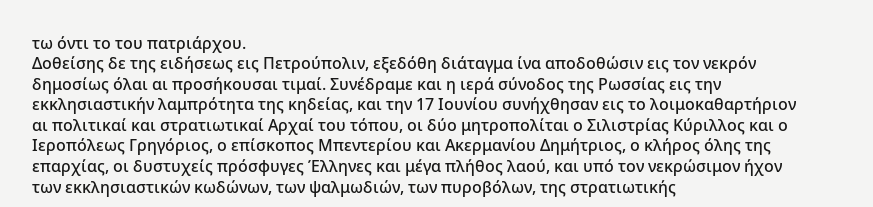τω όντι το του πατριάρχου.
Δοθείσης δε της ειδήσεως εις Πετρούπολιν, εξεδόθη διάταγμα ίνα αποδοθώσιν εις τον νεκρόν δημοσίως όλαι αι προσήκουσαι τιμαί. Συνέδραμε και η ιερά σύνοδος της Ρωσσίας εις την εκκλησιαστικήν λαμπρότητα της κηδείας, και την 17 Ιουνίου συνήχθησαν εις το λοιμοκαθαρτήριον αι πολιτικαί και στρατιωτικαί Αρχαί του τόπου, οι δύο μητροπολίται ο Σιλιστρίας Κύριλλος και ο Ιεροπόλεως Γρηγόριος, ο επίσκοπος Μπεντερίου και Ακερμανίου Δημήτριος, ο κλήρος όλης της επαρχίας, οι δυστυχείς πρόσφυγες Έλληνες και μέγα πλήθος λαού, και υπό τον νεκρώσιμον ήχον των εκκλησιαστικών κωδώνων, των ψαλμωδιών, των πυροβόλων, της στρατιωτικής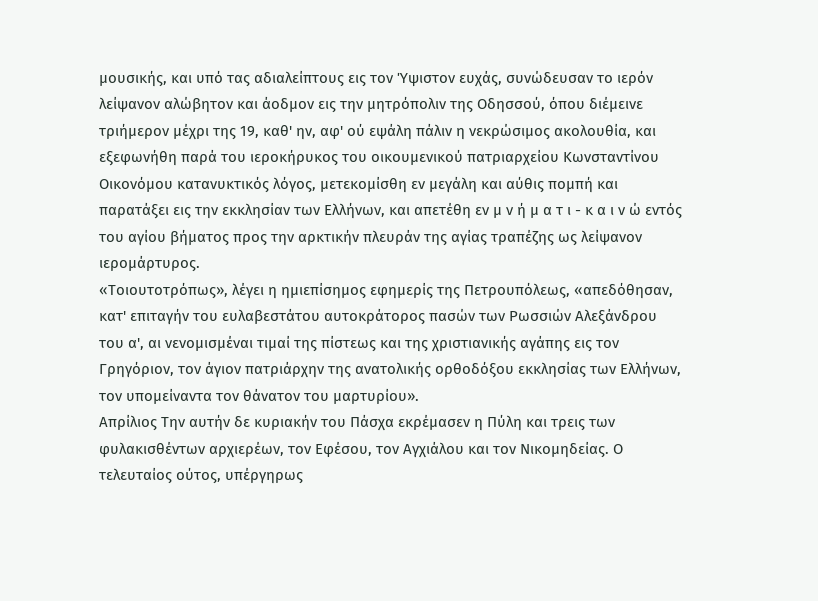μουσικής, και υπό τας αδιαλείπτους εις τον Ύψιστον ευχάς, συνώδευσαν το ιερόν λείψανον αλώβητον και άοδμον εις την μητρόπολιν της Οδησσού, όπου διέμεινε τριήμερον μέχρι της 19, καθ' ην, αφ' ού εψάλη πάλιν η νεκρώσιμος ακολουθία, και εξεφωνήθη παρά του ιεροκήρυκος του οικουμενικού πατριαρχείου Κωνσταντίνου Οικονόμου κατανυκτικός λόγος, μετεκομίσθη εν μεγάλη και αύθις πομπή και παρατάξει εις την εκκλησίαν των Ελλήνων, και απετέθη εν μ ν ή μ α τ ι - κ α ι ν ώ εντός του αγίου βήματος προς την αρκτικήν πλευράν της αγίας τραπέζης ως λείψανον ιερομάρτυρος.
«Τοιουτοτρόπως», λέγει η ημιεπίσημος εφημερίς της Πετρουπόλεως, «απεδόθησαν, κατ' επιταγήν του ευλαβεστάτου αυτοκράτορος πασών των Ρωσσιών Αλεξάνδρου του α', αι νενομισμέναι τιμαί της πίστεως και της χριστιανικής αγάπης εις τον Γρηγόριον, τον άγιον πατριάρχην της ανατολικής ορθοδόξου εκκλησίας των Ελλήνων, τον υπομείναντα τον θάνατον του μαρτυρίου».
Aπρίλιος Την αυτήν δε κυριακήν του Πάσχα εκρέμασεν η Πύλη και τρεις των φυλακισθέντων αρχιερέων, τον Εφέσου, τον Αγχιάλου και τον Νικομηδείας. Ο τελευταίος ούτος, υπέργηρως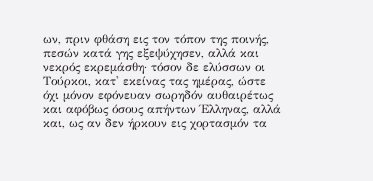ων, πριν φθάση εις τον τόπον της ποινής, πεσών κατά γης εξεψύχησεν, αλλά και νεκρός εκρεμάσθη· τόσον δε ελύσσων οι Τούρκοι, κατ' εκείνας τας ημέρας, ώστε όχι μόνον εφόνευαν σωρηδόν αυθαιρέτως και αφόβως όσους απήντων Έλληνας, αλλά και, ως αν δεν ήρκουν εις χορτασμόν τα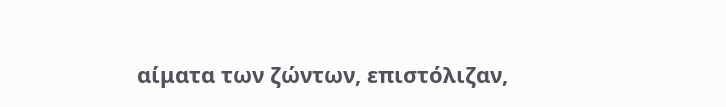αίματα των ζώντων, επιστόλιζαν,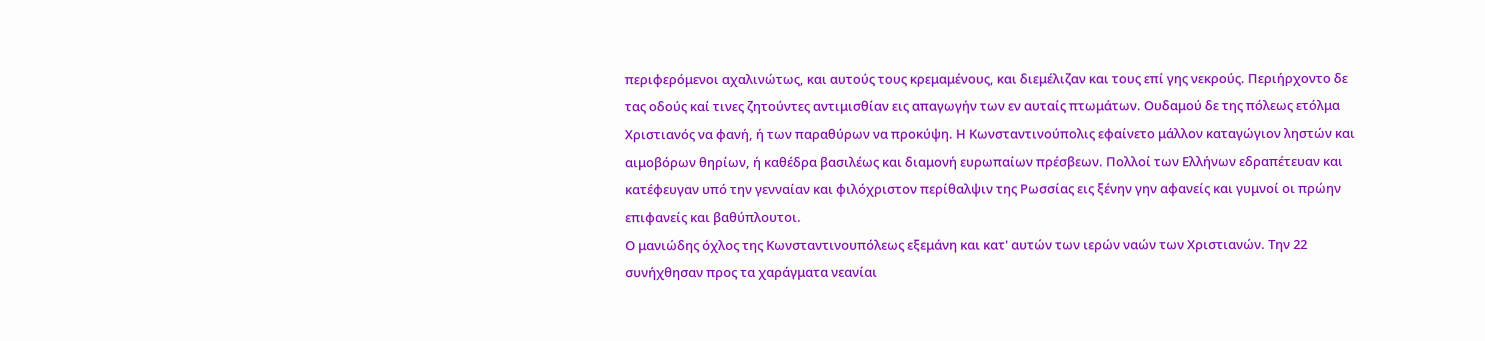περιφερόμενοι αχαλινώτως, και αυτούς τους κρεμαμένους, και διεμέλιζαν και τους επί γης νεκρούς. Περιήρχοντο δε τας οδούς καί τινες ζητούντες αντιμισθίαν εις απαγωγήν των εν αυταίς πτωμάτων. Ουδαμού δε της πόλεως ετόλμα Χριστιανός να φανή, ή των παραθύρων να προκύψη. Η Κωνσταντινούπολις εφαίνετο μάλλον καταγώγιον ληστών και αιμοβόρων θηρίων, ή καθέδρα βασιλέως και διαμονή ευρωπαίων πρέσβεων. Πολλοί των Ελλήνων εδραπέτευαν και κατέφευγαν υπό την γενναίαν και φιλόχριστον περίθαλψιν της Ρωσσίας εις ξένην γην αφανείς και γυμνοί οι πρώην επιφανείς και βαθύπλουτοι.
Ο μανιώδης όχλος της Κωνσταντινουπόλεως εξεμάνη και κατ' αυτών των ιερών ναών των Χριστιανών. Την 22 συνήχθησαν προς τα χαράγματα νεανίαι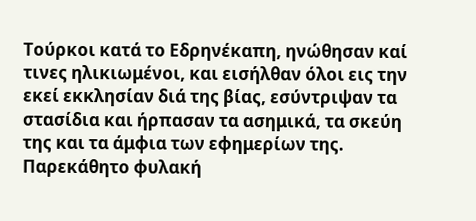Τούρκοι κατά το Εδρηνέκαπη, ηνώθησαν καί τινες ηλικιωμένοι, και εισήλθαν όλοι εις την εκεί εκκλησίαν διά της βίας, εσύντριψαν τα στασίδια και ήρπασαν τα ασημικά, τα σκεύη της και τα άμφια των εφημερίων της. Παρεκάθητο φυλακή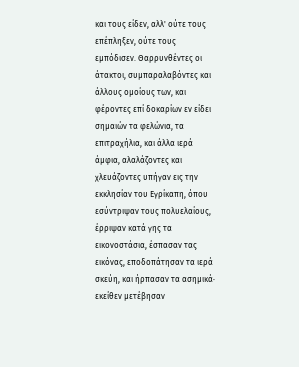και τους είδεν, αλλ' ούτε τους επέπληξεν, ούτε τους εμπόδισεν. Θαρρυνθέντες οι άτακτοι, συμπαραλαβόντες και άλλους ομοίους των, και φέροντες επί δοκαρίων εν είδει σημαιών τα φελώνια, τα επιτραχήλια, και άλλα ιερά άμφια, αλαλάζοντες και χλευάζοντες υπήγαν εις την εκκλησίαν του Εγρίκαπη, όπου εσύντριψαν τους πολυελαίους, έρριψαν κατά γης τα εικονοστάσια, έσπασαν τας εικόνας, εποδοπάτησαν τα ιερά σκεύη, και ήρπασαν τα ασημικά· εκείθεν μετέβησαν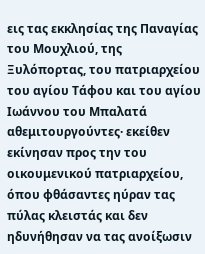εις τας εκκλησίας της Παναγίας του Μουχλιού, της Ξυλόπορτας, του πατριαρχείου του αγίου Τάφου και του αγίου Ιωάννου του Μπαλατά αθεμιτουργούντες· εκείθεν εκίνησαν προς την του οικουμενικού πατριαρχείου, όπου φθάσαντες ηύραν τας πύλας κλειστάς και δεν ηδυνήθησαν να τας ανοίξωσιν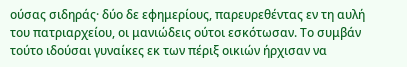ούσας σιδηράς· δύο δε εφημερίους, παρευρεθέντας εν τη αυλή του πατριαρχείου, οι μανιώδεις ούτοι εσκότωσαν. Το συμβάν τούτο ιδούσαι γυναίκες εκ των πέριξ οικιών ήρχισαν να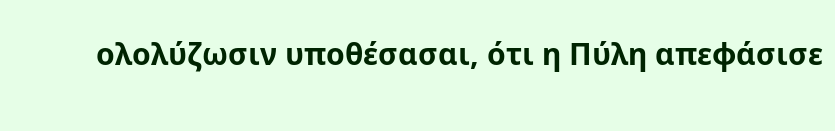ολολύζωσιν υποθέσασαι, ότι η Πύλη απεφάσισε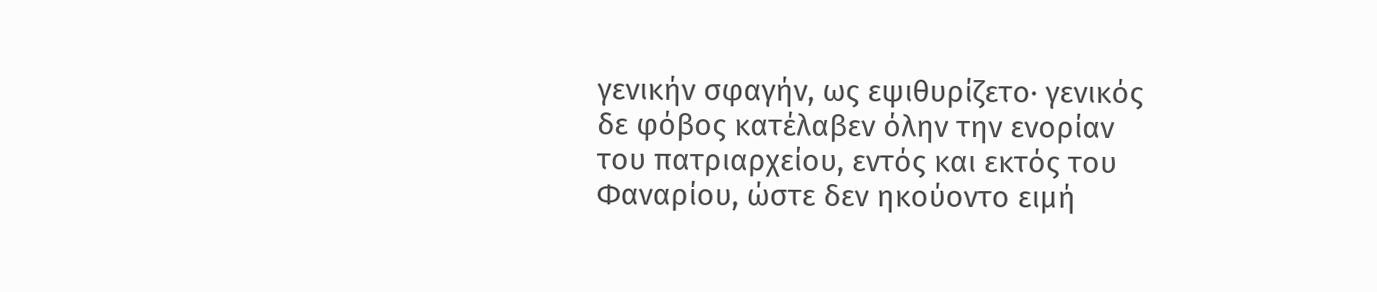γενικήν σφαγήν, ως εψιθυρίζετο· γενικός δε φόβος κατέλαβεν όλην την ενορίαν του πατριαρχείου, εντός και εκτός του Φαναρίου, ώστε δεν ηκούοντο ειμή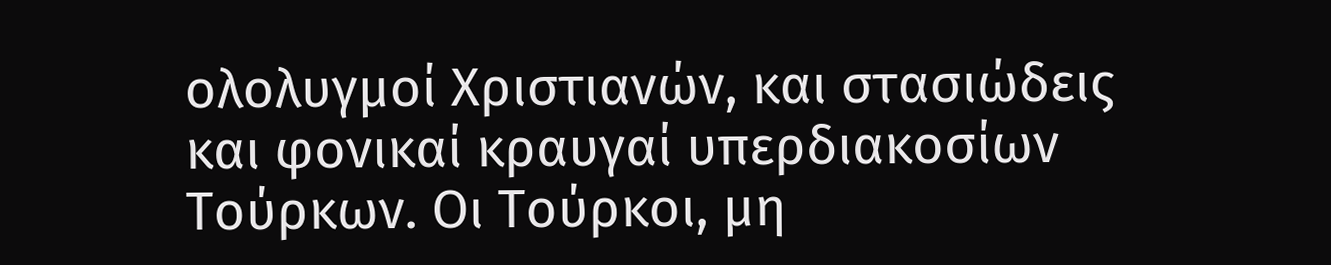ολολυγμοί Χριστιανών, και στασιώδεις και φονικαί κραυγαί υπερδιακοσίων Τούρκων. Οι Τούρκοι, μη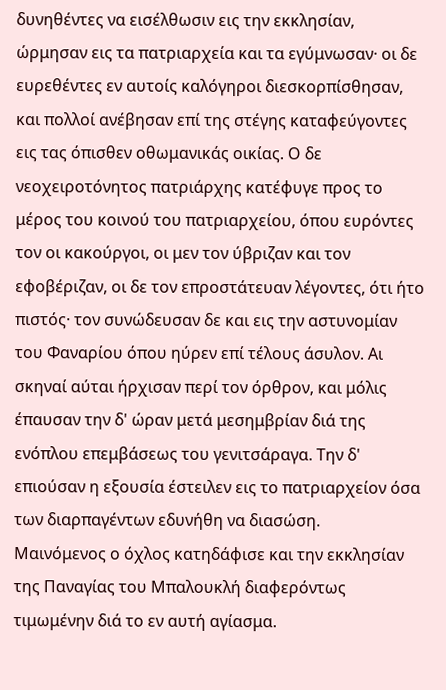δυνηθέντες να εισέλθωσιν εις την εκκλησίαν, ώρμησαν εις τα πατριαρχεία και τα εγύμνωσαν· οι δε ευρεθέντες εν αυτοίς καλόγηροι διεσκορπίσθησαν, και πολλοί ανέβησαν επί της στέγης καταφεύγοντες εις τας όπισθεν οθωμανικάς οικίας. Ο δε νεοχειροτόνητος πατριάρχης κατέφυγε προς το μέρος του κοινού του πατριαρχείου, όπου ευρόντες τον οι κακούργοι, οι μεν τον ύβριζαν και τον εφοβέριζαν, οι δε τον επροστάτευαν λέγοντες, ότι ήτο πιστός· τον συνώδευσαν δε και εις την αστυνομίαν του Φαναρίου όπου ηύρεν επί τέλους άσυλον. Αι σκηναί αύται ήρχισαν περί τον όρθρον, και μόλις έπαυσαν την δ' ώραν μετά μεσημβρίαν διά της ενόπλου επεμβάσεως του γενιτσάραγα. Την δ' επιούσαν η εξουσία έστειλεν εις το πατριαρχείον όσα των διαρπαγέντων εδυνήθη να διασώση.
Μαινόμενος ο όχλος κατηδάφισε και την εκκλησίαν της Παναγίας του Μπαλουκλή διαφερόντως τιμωμένην διά το εν αυτή αγίασμα.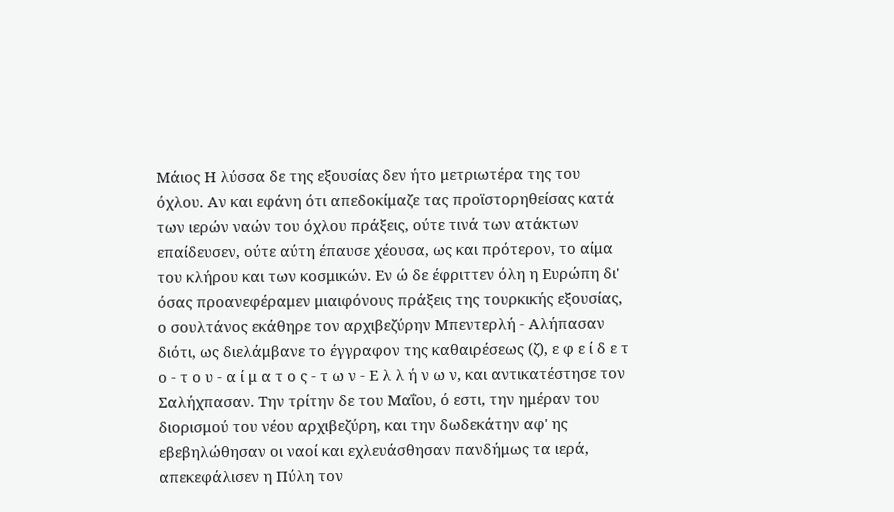Μάιος Η λύσσα δε της εξουσίας δεν ήτο μετριωτέρα της του όχλου. Αν και εφάνη ότι απεδοκίμαζε τας προϊστορηθείσας κατά των ιερών ναών του όχλου πράξεις, ούτε τινά των ατάκτων επαίδευσεν, ούτε αύτη έπαυσε χέουσα, ως και πρότερον, το αίμα του κλήρου και των κοσμικών. Εν ώ δε έφριττεν όλη η Ευρώπη δι' όσας προανεφέραμεν μιαιφόνους πράξεις της τουρκικής εξουσίας, ο σουλτάνος εκάθηρε τον αρχιβεζύρην Μπεντερλή - Αλήπασαν διότι, ως διελάμβανε το έγγραφον της καθαιρέσεως (ζ), ε φ ε ί δ ε τ ο - τ ο υ - α ί μ α τ ο ς - τ ω ν - Ε λ λ ή ν ω ν, και αντικατέστησε τον Σαλήχπασαν. Την τρίτην δε του Μαΐου, ό εστι, την ημέραν του διορισμού του νέου αρχιβεζύρη, και την δωδεκάτην αφ' ης εβεβηλώθησαν οι ναοί και εχλευάσθησαν πανδήμως τα ιερά, απεκεφάλισεν η Πύλη τον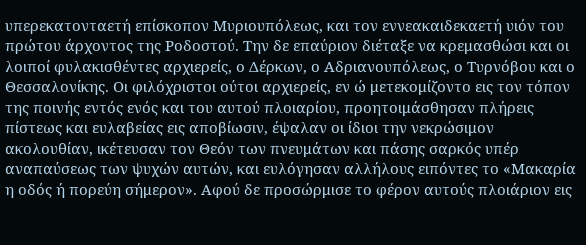υπερεκατονταετή επίσκοπον Μυριουπόλεως, και τον εννεακαιδεκαετή υιόν του πρώτου άρχοντος της Ροδοστού. Την δε επαύριον διέταξε να κρεμασθώσι και οι λοιποί φυλακισθέντες αρχιερείς, ο Δέρκων, ο Αδριανουπόλεως, ο Τυρνόβου και ο Θεσσαλονίκης. Οι φιλόχριστοι ούτοι αρχιερείς, εν ώ μετεκομίζοντο εις τον τόπον της ποινής εντός ενός και του αυτού πλοιαρίου, προητοιμάσθησαν πλήρεις πίστεως και ευλαβείας εις αποβίωσιν, έψαλαν οι ίδιοι την νεκρώσιμον ακολουθίαν, ικέτευσαν τον Θεόν των πνευμάτων και πάσης σαρκός υπέρ αναπαύσεως των ψυχών αυτών, και ευλόγησαν αλλήλους ειπόντες το «Μακαρία η οδός ή πορεύη σήμερον». Αφού δε προσώρμισε το φέρον αυτούς πλοιάριον εις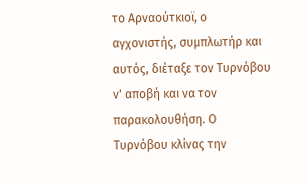το Αρναούτκιοϊ, ο αγχονιστής, συμπλωτήρ και αυτός, διέταξε τον Τυρνόβου ν' αποβή και να τον παρακολουθήση. Ο Τυρνόβου κλίνας την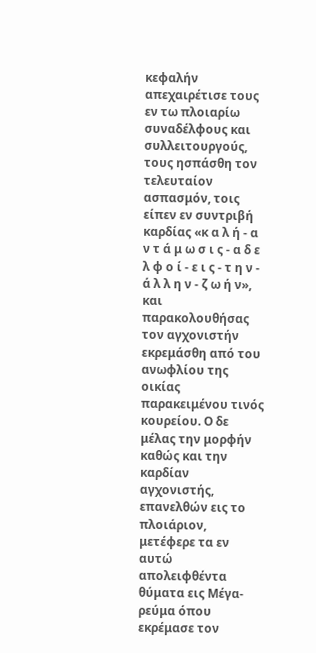κεφαλήν απεχαιρέτισε τους εν τω πλοιαρίω συναδέλφους και συλλειτουργούς, τους ησπάσθη τον τελευταίον ασπασμόν, τοις είπεν εν συντριβή καρδίας «κ α λ ή - α ν τ ά μ ω σ ι ς - α δ ε λ φ ο ί - ε ι ς - τ η ν - ά λ λ η ν - ζ ω ή ν», και παρακολουθήσας τον αγχονιστήν εκρεμάσθη από του ανωφλίου της οικίας παρακειμένου τινός κουρείου. Ο δε μέλας την μορφήν καθώς και την καρδίαν αγχονιστής, επανελθών εις το πλοιάριον, μετέφερε τα εν αυτώ απολειφθέντα θύματα εις Μέγα-ρεύμα όπου εκρέμασε τον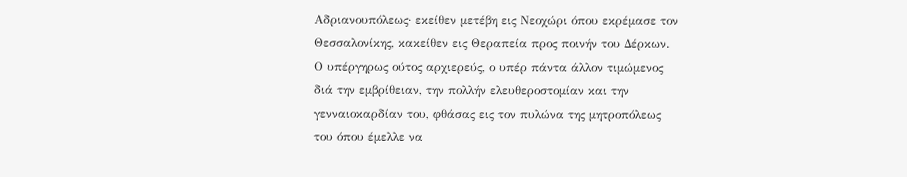Αδριανουπόλεως· εκείθεν μετέβη εις Νεοχώρι όπου εκρέμασε τον Θεσσαλονίκης, κακείθεν εις Θεραπεία προς ποινήν του Δέρκων. Ο υπέργηρως ούτος αρχιερεύς, ο υπέρ πάντα άλλον τιμώμενος διά την εμβρίθειαν, την πολλήν ελευθεροστομίαν και την γενναιοκαρδίαν του, φθάσας εις τον πυλώνα της μητροπόλεως του όπου έμελλε να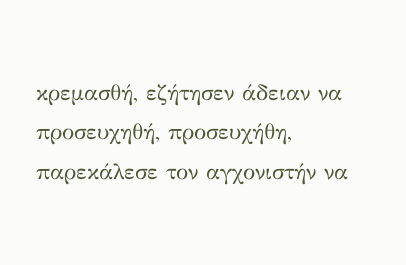κρεμασθή, εζήτησεν άδειαν να προσευχηθή, προσευχήθη, παρεκάλεσε τον αγχονιστήν να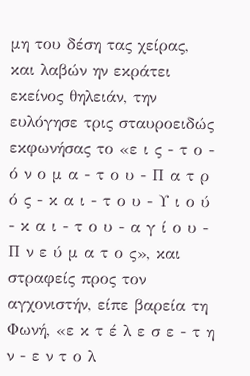μη του δέση τας χείρας, και λαβών ην εκράτει εκείνος θηλειάν, την ευλόγησε τρις σταυροειδώς εκφωνήσας το «ε ι ς - τ ο - ό ν ο μ α - τ ο υ - Π α τ ρ ό ς - κ α ι - τ ο υ - Υ ι ο ύ - κ α ι - τ ο υ - α γ ί ο υ - Π ν ε ύ μ α τ ο ς», και στραφείς προς τον αγχονιστήν, είπε βαρεία τη Φωνή, «ε κ τ έ λ ε σ ε - τ η ν - ε ν τ ο λ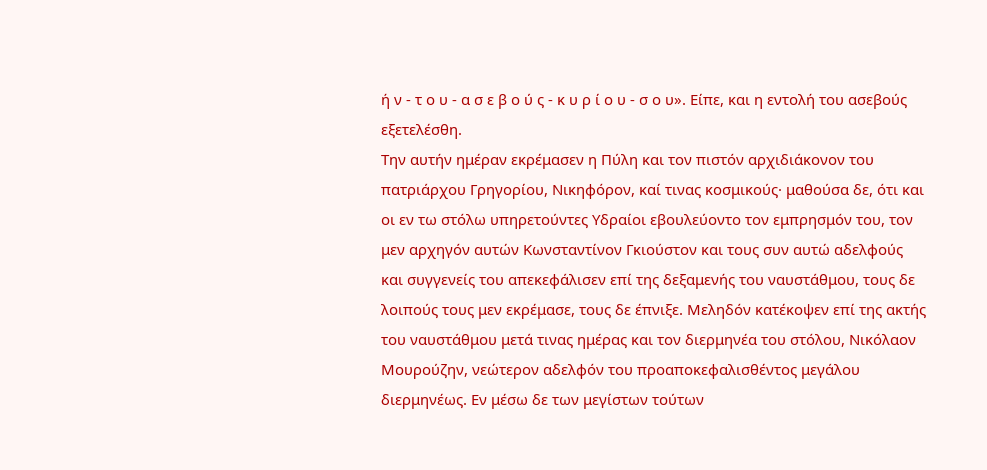ή ν - τ ο υ - α σ ε β ο ύ ς - κ υ ρ ί ο υ - σ ο υ». Είπε, και η εντολή του ασεβούς εξετελέσθη.
Την αυτήν ημέραν εκρέμασεν η Πύλη και τον πιστόν αρχιδιάκονον του πατριάρχου Γρηγορίου, Νικηφόρον, καί τινας κοσμικούς· μαθούσα δε, ότι και οι εν τω στόλω υπηρετούντες Υδραίοι εβουλεύοντο τον εμπρησμόν του, τον μεν αρχηγόν αυτών Κωνσταντίνον Γκιούστον και τους συν αυτώ αδελφούς και συγγενείς του απεκεφάλισεν επί της δεξαμενής του ναυστάθμου, τους δε λοιπούς τους μεν εκρέμασε, τους δε έπνιξε. Μεληδόν κατέκοψεν επί της ακτής του ναυστάθμου μετά τινας ημέρας και τον διερμηνέα του στόλου, Νικόλαον Μουρούζην, νεώτερον αδελφόν του προαποκεφαλισθέντος μεγάλου διερμηνέως. Εν μέσω δε των μεγίστων τούτων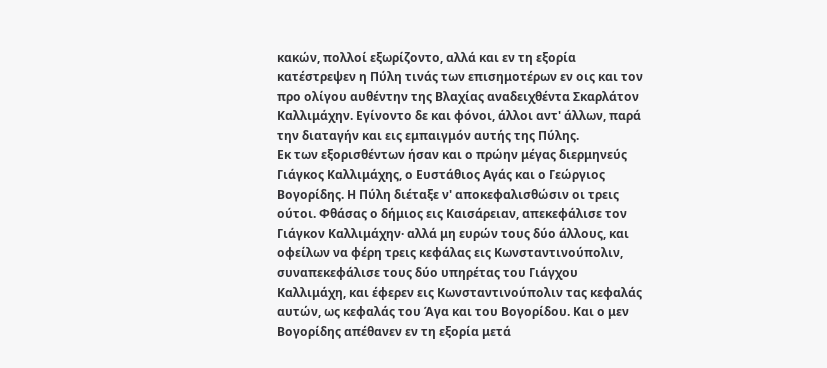κακών, πολλοί εξωρίζοντο, αλλά και εν τη εξορία κατέστρεψεν η Πύλη τινάς των επισημοτέρων εν οις και τον προ ολίγου αυθέντην της Βλαχίας αναδειχθέντα Σκαρλάτον Καλλιμάχην. Εγίνοντο δε και φόνοι, άλλοι αντ' άλλων, παρά την διαταγήν και εις εμπαιγμόν αυτής της Πύλης.
Εκ των εξορισθέντων ήσαν και ο πρώην μέγας διερμηνεύς Γιάγκος Καλλιμάχης, ο Ευστάθιος Αγάς και ο Γεώργιος Βογορίδης. Η Πύλη διέταξε ν' αποκεφαλισθώσιν οι τρεις ούτοι. Φθάσας ο δήμιος εις Καισάρειαν, απεκεφάλισε τον Γιάγκον Καλλιμάχην· αλλά μη ευρών τους δύο άλλους, και οφείλων να φέρη τρεις κεφάλας εις Κωνσταντινούπολιν, συναπεκεφάλισε τους δύο υπηρέτας του Γιάγχου Καλλιμάχη, και έφερεν εις Κωνσταντινούπολιν τας κεφαλάς αυτών, ως κεφαλάς του Άγα και του Βογορίδου. Και ο μεν Βογορίδης απέθανεν εν τη εξορία μετά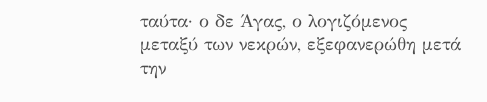ταύτα· ο δε Άγας, ο λογιζόμενος μεταξύ των νεκρών, εξεφανερώθη μετά την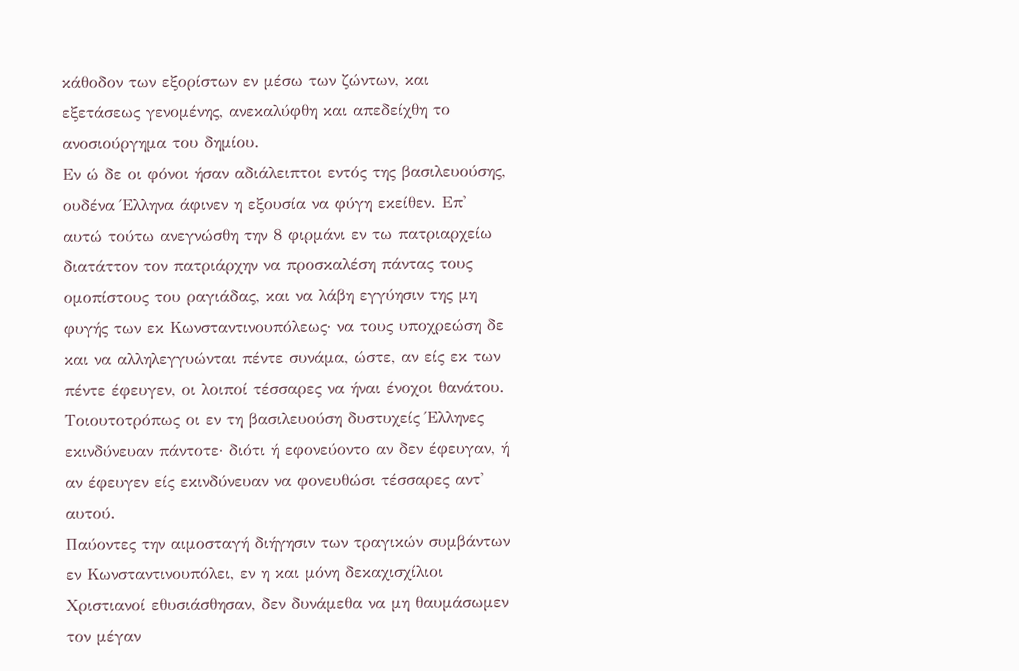κάθοδον των εξορίστων εν μέσω των ζώντων, και εξετάσεως γενομένης, ανεκαλύφθη και απεδείχθη το ανοσιούργημα του δημίου.
Εν ώ δε οι φόνοι ήσαν αδιάλειπτοι εντός της βασιλευούσης, ουδένα Έλληνα άφινεν η εξουσία να φύγη εκείθεν. Επ' αυτώ τούτω ανεγνώσθη την 8 φιρμάνι εν τω πατριαρχείω διατάττον τον πατριάρχην να προσκαλέση πάντας τους ομοπίστους του ραγιάδας, και να λάβη εγγύησιν της μη φυγής των εκ Κωνσταντινουπόλεως· να τους υποχρεώση δε και να αλληλεγγυώνται πέντε συνάμα, ώστε, αν είς εκ των πέντε έφευγεν, οι λοιποί τέσσαρες να ήναι ένοχοι θανάτου. Τοιουτοτρόπως οι εν τη βασιλευούση δυστυχείς Έλληνες εκινδύνευαν πάντοτε· διότι ή εφονεύοντο αν δεν έφευγαν, ή αν έφευγεν είς εκινδύνευαν να φονευθώσι τέσσαρες αντ' αυτού.
Παύοντες την αιμοσταγή διήγησιν των τραγικών συμβάντων εν Κωνσταντινουπόλει, εν η και μόνη δεκαχισχίλιοι Χριστιανοί εθυσιάσθησαν, δεν δυνάμεθα να μη θαυμάσωμεν τον μέγαν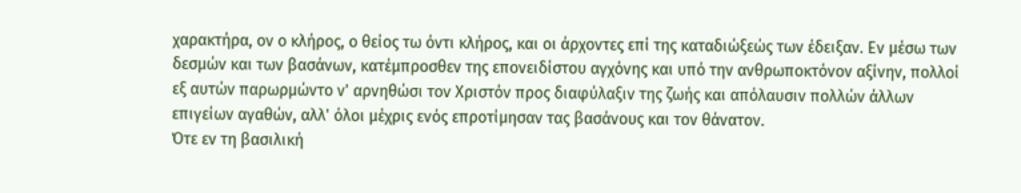χαρακτήρα, ον ο κλήρος, ο θείος τω όντι κλήρος, και οι άρχοντες επί της καταδιώξεώς των έδειξαν. Εν μέσω των δεσμών και των βασάνων, κατέμπροσθεν της επονειδίστου αγχόνης και υπό την ανθρωποκτόνον αξίνην, πολλοί εξ αυτών παρωρμώντο ν' αρνηθώσι τον Χριστόν προς διαφύλαξιν της ζωής και απόλαυσιν πολλών άλλων επιγείων αγαθών, αλλ' όλοι μέχρις ενός επροτίμησαν τας βασάνους και τον θάνατον.
Ότε εν τη βασιλική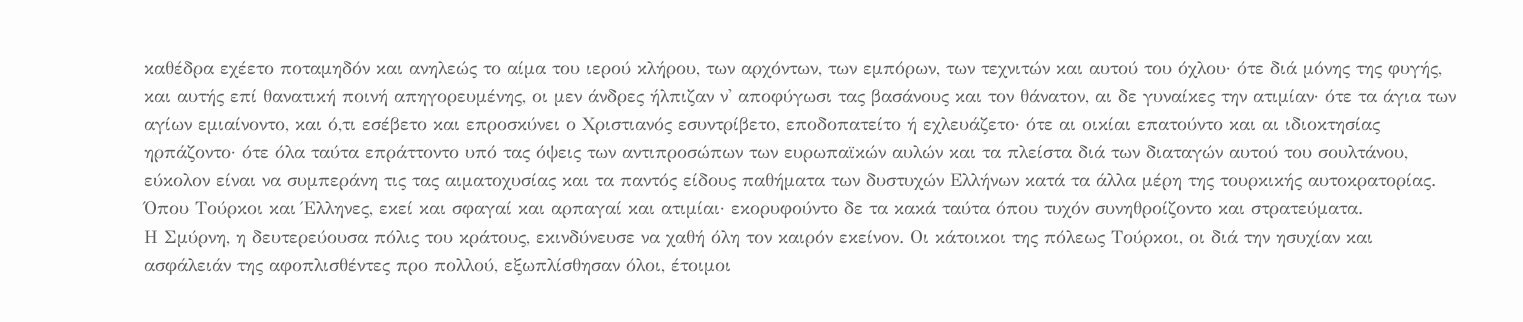καθέδρα εχέετο ποταμηδόν και ανηλεώς το αίμα του ιερού κλήρου, των αρχόντων, των εμπόρων, των τεχνιτών και αυτού του όχλου· ότε διά μόνης της φυγής, και αυτής επί θανατική ποινή απηγορευμένης, οι μεν άνδρες ήλπιζαν ν' αποφύγωσι τας βασάνους και τον θάνατον, αι δε γυναίκες την ατιμίαν· ότε τα άγια των αγίων εμιαίνοντο, και ό,τι εσέβετο και επροσκύνει ο Χριστιανός εσυντρίβετο, εποδοπατείτο ή εχλευάζετο· ότε αι οικίαι επατούντο και αι ιδιοκτησίας ηρπάζοντο· ότε όλα ταύτα επράττοντο υπό τας όψεις των αντιπροσώπων των ευρωπαϊκών αυλών και τα πλείστα διά των διαταγών αυτού του σουλτάνου, εύκολον είναι να συμπεράνη τις τας αιματοχυσίας και τα παντός είδους παθήματα των δυστυχών Ελλήνων κατά τα άλλα μέρη της τουρκικής αυτοκρατορίας. Όπου Τούρκοι και Έλληνες, εκεί και σφαγαί και αρπαγαί και ατιμίαι· εκορυφούντο δε τα κακά ταύτα όπου τυχόν συνηθροίζοντο και στρατεύματα.
Η Σμύρνη, η δευτερεύουσα πόλις του κράτους, εκινδύνευσε να χαθή όλη τον καιρόν εκείνον. Οι κάτοικοι της πόλεως Τούρκοι, οι διά την ησυχίαν και ασφάλειάν της αφοπλισθέντες προ πολλού, εξωπλίσθησαν όλοι, έτοιμοι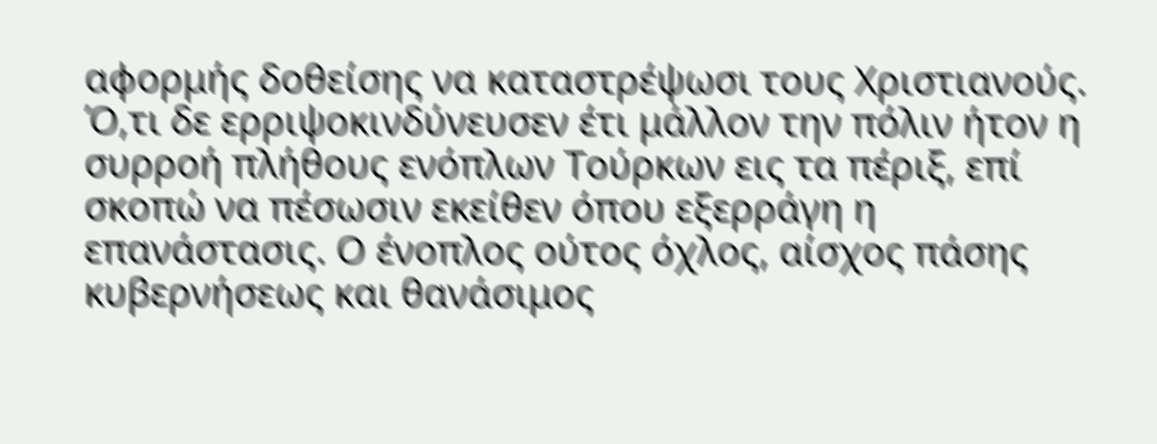αφορμής δοθείσης να καταστρέψωσι τους Χριστιανούς. Ό,τι δε ερριψοκινδύνευσεν έτι μάλλον την πόλιν ήτον η συρροή πλήθους ενόπλων Τούρκων εις τα πέριξ, επί σκοπώ να πέσωσιν εκείθεν όπου εξερράγη η επανάστασις. Ο ένοπλος ούτος όχλος, αίσχος πάσης κυβερνήσεως και θανάσιμος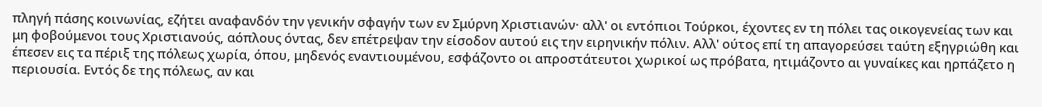πληγή πάσης κοινωνίας, εζήτει αναφανδόν την γενικήν σφαγήν των εν Σμύρνη Χριστιανών· αλλ' οι εντόπιοι Τούρκοι, έχοντες εν τη πόλει τας οικογενείας των και μη φοβούμενοι τους Χριστιανούς, αόπλους όντας, δεν επέτρεψαν την είσοδον αυτού εις την ειρηνικήν πόλιν. Αλλ' ούτος επί τη απαγορεύσει ταύτη εξηγριώθη και έπεσεν εις τα πέριξ της πόλεως χωρία, όπου, μηδενός εναντιουμένου, εσφάζοντο οι απροστάτευτοι χωρικοί ως πρόβατα, ητιμάζοντο αι γυναίκες και ηρπάζετο η περιουσία. Εντός δε της πόλεως, αν και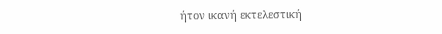ήτον ικανή εκτελεστική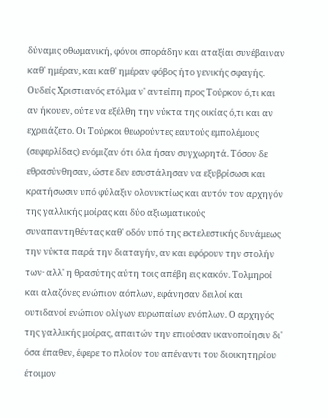δύναμις οθωμανική, φόνοι σποράδην και αταξίαι συνέβαιναν καθ' ημέραν, και καθ' ημέραν φόβος ήτο γενικής σφαγής. Ουδείς Χριστιανός ετόλμα ν' αντείπη προς Τούρκον ό,τι και αν ήκουεν, ούτε να εξέλθη την νύκτα της οικίας ό,τι και αν εχρειάζετο. Οι Τούρκοι θεωρούντες εαυτούς εμπολέμους (σεφερλίδας) ενόμιζαν ότι όλα ήσαν συγχωρητά. Τόσον δε εθρασύνθησαν, ώστε δεν εσυστάλησαν να εξυβρίσωσι και κρατήσωσιν υπό φύλαξιν ολονυκτίως και αυτόν τον αρχηγόν της γαλλικής μοίρας και δύο αξιωματικούς συναπαντηθέντας καθ' οδόν υπό της εκτελεστικής δυνάμεως την νύκτα παρά την διαταγήν, αν και εφόρουν την στολήν των· αλλ' η θρασύτης αύτη τοις απέβη εις κακόν. Τολμηροί και αλαζόνες ενώπιον αόπλων, εφάνησαν δειλοί και ουτιδανοί ενώπιον ολίγων ευρωπαίων ενόπλων. Ο αρχηγός της γαλλικής μοίρας, απαιτών την επιούσαν ικανοποίησιν δι' όσα έπαθεν, έφερε το πλοίον του απέναντι του διοικητηρίου έτοιμον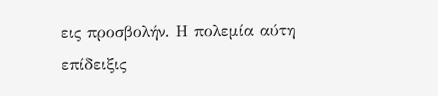εις προσβολήν. Η πολεμία αύτη επίδειξις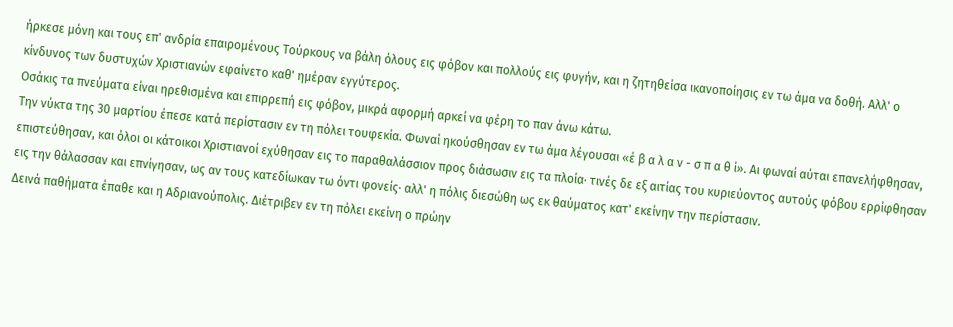ήρκεσε μόνη και τους επ' ανδρία επαιρομένους Τούρκους να βάλη όλους εις φόβον και πολλούς εις φυγήν, και η ζητηθείσα ικανοποίησις εν τω άμα να δοθή. Αλλ' ο κίνδυνος των δυστυχών Χριστιανών εφαίνετο καθ' ημέραν εγγύτερος.
Οσάκις τα πνεύματα είναι ηρεθισμένα και επιρρεπή εις φόβον, μικρά αφορμή αρκεί να φέρη το παν άνω κάτω.
Την νύκτα της 30 μαρτίου έπεσε κατά περίστασιν εν τη πόλει τουφεκία. Φωναί ηκούσθησαν εν τω άμα λέγουσαι «έ β α λ α ν - σ π α θ ί». Αι φωναί αύται επανελήφθησαν, επιστεύθησαν, και όλοι οι κάτοικοι Χριστιανοί εχύθησαν εις το παραθαλάσσιον προς διάσωσιν εις τα πλοία· τινές δε εξ αιτίας του κυριεύοντος αυτούς φόβου ερρίφθησαν εις την θάλασσαν και επνίγησαν, ως αν τους κατεδίωκαν τω όντι φονείς· αλλ' η πόλις διεσώθη ως εκ θαύματος κατ' εκείνην την περίστασιν.
Δεινά παθήματα έπαθε και η Αδριανούπολις. Διέτριβεν εν τη πόλει εκείνη ο πρώην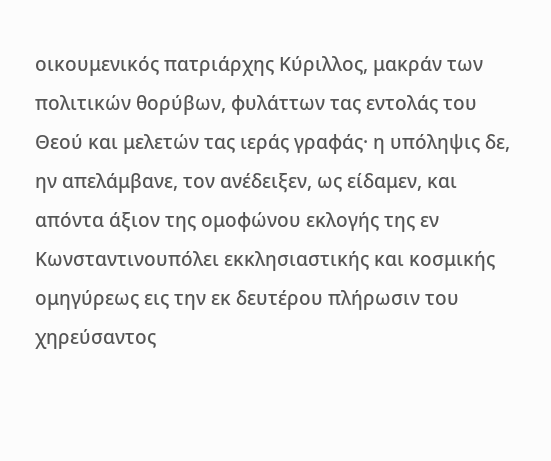οικουμενικός πατριάρχης Κύριλλος, μακράν των πολιτικών θορύβων, φυλάττων τας εντολάς του Θεού και μελετών τας ιεράς γραφάς· η υπόληψις δε, ην απελάμβανε, τον ανέδειξεν, ως είδαμεν, και απόντα άξιον της ομοφώνου εκλογής της εν Κωνσταντινουπόλει εκκλησιαστικής και κοσμικής ομηγύρεως εις την εκ δευτέρου πλήρωσιν του χηρεύσαντος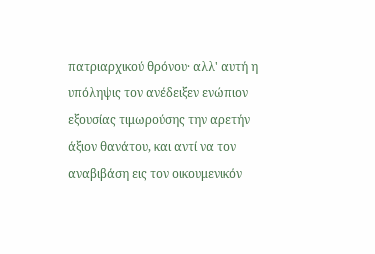πατριαρχικού θρόνου· αλλ' αυτή η υπόληψις τον ανέδειξεν ενώπιον εξουσίας τιμωρούσης την αρετήν άξιον θανάτου, και αντί να τον αναβιβάση εις τον οικουμενικόν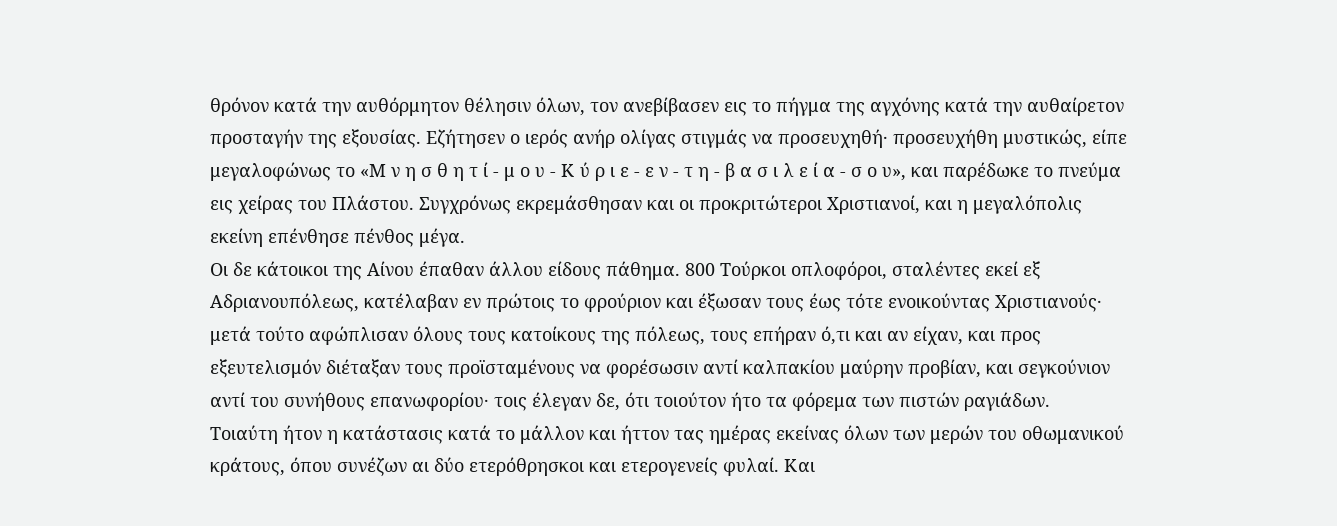θρόνον κατά την αυθόρμητον θέλησιν όλων, τον ανεβίβασεν εις το πήγμα της αγχόνης κατά την αυθαίρετον προσταγήν της εξουσίας. Εζήτησεν ο ιερός ανήρ ολίγας στιγμάς να προσευχηθή· προσευχήθη μυστικώς, είπε μεγαλοφώνως το «Μ ν η σ θ η τ ί - μ ο υ - Κ ύ ρ ι ε - ε ν - τ η - β α σ ι λ ε ί α - σ ο υ», και παρέδωκε το πνεύμα εις χείρας του Πλάστου. Συγχρόνως εκρεμάσθησαν και οι προκριτώτεροι Χριστιανοί, και η μεγαλόπολις εκείνη επένθησε πένθος μέγα.
Οι δε κάτοικοι της Αίνου έπαθαν άλλου είδους πάθημα. 800 Τούρκοι οπλοφόροι, σταλέντες εκεί εξ Αδριανουπόλεως, κατέλαβαν εν πρώτοις το φρούριον και έξωσαν τους έως τότε ενοικούντας Χριστιανούς· μετά τούτο αφώπλισαν όλους τους κατοίκους της πόλεως, τους επήραν ό,τι και αν είχαν, και προς εξευτελισμόν διέταξαν τους προϊσταμένους να φορέσωσιν αντί καλπακίου μαύρην προβίαν, και σεγκούνιον αντί του συνήθους επανωφορίου· τοις έλεγαν δε, ότι τοιούτον ήτο τα φόρεμα των πιστών ραγιάδων.
Τοιαύτη ήτον η κατάστασις κατά το μάλλον και ήττον τας ημέρας εκείνας όλων των μερών του οθωμανικού κράτους, όπου συνέζων αι δύο ετερόθρησκοι και ετερογενείς φυλαί. Και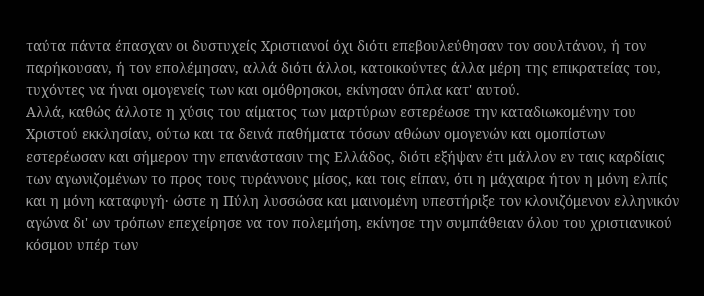ταύτα πάντα έπασχαν οι δυστυχείς Χριστιανοί όχι διότι επεβουλεύθησαν τον σουλτάνον, ή τον παρήκουσαν, ή τον επολέμησαν, αλλά διότι άλλοι, κατοικούντες άλλα μέρη της επικρατείας του, τυχόντες να ήναι ομογενείς των και ομόθρησκοι, εκίνησαν όπλα κατ' αυτού.
Αλλά, καθώς άλλοτε η χύσις του αίματος των μαρτύρων εστερέωσε την καταδιωκομένην του Χριστού εκκλησίαν, ούτω και τα δεινά παθήματα τόσων αθώων ομογενών και ομοπίστων εστερέωσαν και σήμερον την επανάστασιν της Ελλάδος, διότι εξήψαν έτι μάλλον εν ταις καρδίαις των αγωνιζομένων το προς τους τυράννους μίσος, και τοις είπαν, ότι η μάχαιρα ήτον η μόνη ελπίς και η μόνη καταφυγή· ώστε η Πύλη λυσσώσα και μαινομένη υπεστήριξε τον κλονιζόμενον ελληνικόν αγώνα δι' ων τρόπων επεχείρησε να τον πολεμήση, εκίνησε την συμπάθειαν όλου του χριστιανικού κόσμου υπέρ των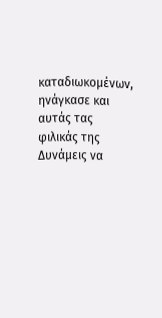καταδιωκομένων, ηνάγκασε και αυτάς τας φιλικάς της Δυνάμεις να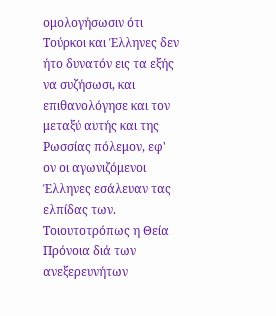ομολογήσωσιν ότι Τούρκοι και Έλληνες δεν ήτο δυνατόν εις τα εξής να συζήσωσι, και επιθανολόγησε και τον μεταξύ αυτής και της Ρωσσίας πόλεμον, εφ' ον οι αγωνιζόμενοι Έλληνες εσάλευαν τας ελπίδας των. Τοιουτοτρόπως η Θεία Πρόνοια διά των ανεξερευνήτων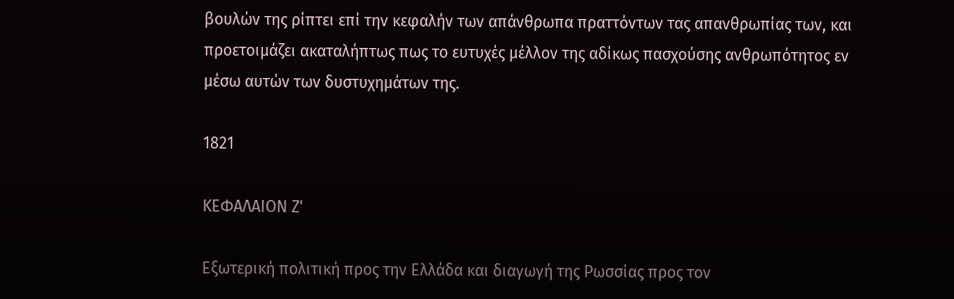βουλών της ρίπτει επί την κεφαλήν των απάνθρωπα πραττόντων τας απανθρωπίας των, και προετοιμάζει ακαταλήπτως πως το ευτυχές μέλλον της αδίκως πασχούσης ανθρωπότητος εν μέσω αυτών των δυστυχημάτων της.

1821

ΚΕΦΑΛΑΙΟΝ Ζ'

Εξωτερική πολιτική προς την Ελλάδα και διαγωγή της Ρωσσίας προς τον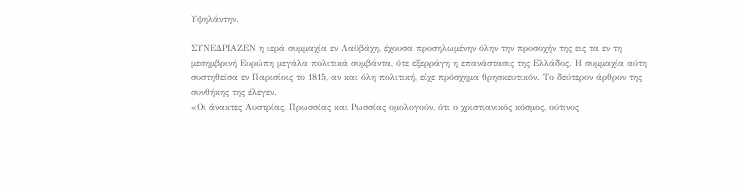Υψηλάντην.

ΣΥΝΕΔΡΙΑΖΕΝ η ιερά συμμαχία εν Λαϋβάχη, έχουσα προσηλωμένην όλην την προσοχήν της εις τα εν τη μεσημβρινή Ευρώπη μεγάλα πολιτικά συμβάντα, ότε εξερράγη η επανάστασις της Ελλάδος. Η συμμαχία αύτη συστηθείσα εν Παρισίοις το 1815, αν και όλη πολιτική, είχε πρόσχημα θρησκευτικόν. Το δεύτερον άρθρον της συνθήκης της έλεγεν.
«Οι άνακτες Αυστρίας, Πρωσσίας και Ρωσσίας ομολογούν, ότι ο χριστιανικός κόσμος, ούτινος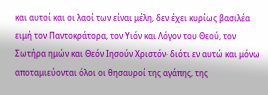και αυτοί και οι λαοί των είναι μέλη, δεν έχει κυρίως βασιλέα ειμή τον Παντοκράτορα, τον Υιόν και Λόγον του Θεού, τον Σωτήρα ημών και Θεόν Ιησούν Χριστόν· διότι εν αυτώ και μόνω αποταμιεύονται όλοι οι θησαυροί της αγάπης, της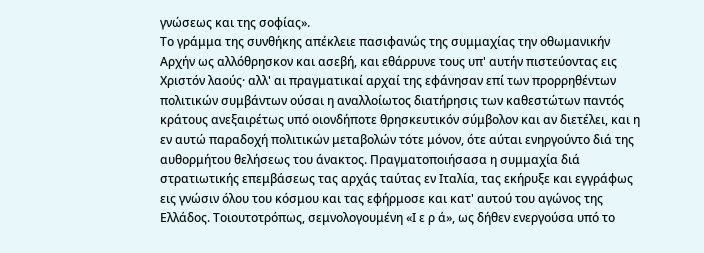γνώσεως και της σοφίας».
Το γράμμα της συνθήκης απέκλειε πασιφανώς της συμμαχίας την οθωμανικήν Αρχήν ως αλλόθρησκον και ασεβή, και εθάρρυνε τους υπ' αυτήν πιστεύοντας εις Χριστόν λαούς· αλλ' αι πραγματικαί αρχαί της εφάνησαν επί των προρρηθέντων πολιτικών συμβάντων ούσαι η αναλλοίωτος διατήρησις των καθεστώτων παντός κράτους ανεξαιρέτως υπό οιονδήποτε θρησκευτικόν σύμβολον και αν διετέλει, και η εν αυτώ παραδοχή πολιτικών μεταβολών τότε μόνον, ότε αύται ενηργούντο διά της αυθορμήτου θελήσεως του άνακτος. Πραγματοποιήσασα η συμμαχία διά στρατιωτικής επεμβάσεως τας αρχάς ταύτας εν Ιταλία, τας εκήρυξε και εγγράφως εις γνώσιν όλου του κόσμου και τας εφήρμοσε και κατ' αυτού του αγώνος της Ελλάδος. Τοιουτοτρόπως, σεμνολογουμένη «Ι ε ρ ά», ως δήθεν ενεργούσα υπό το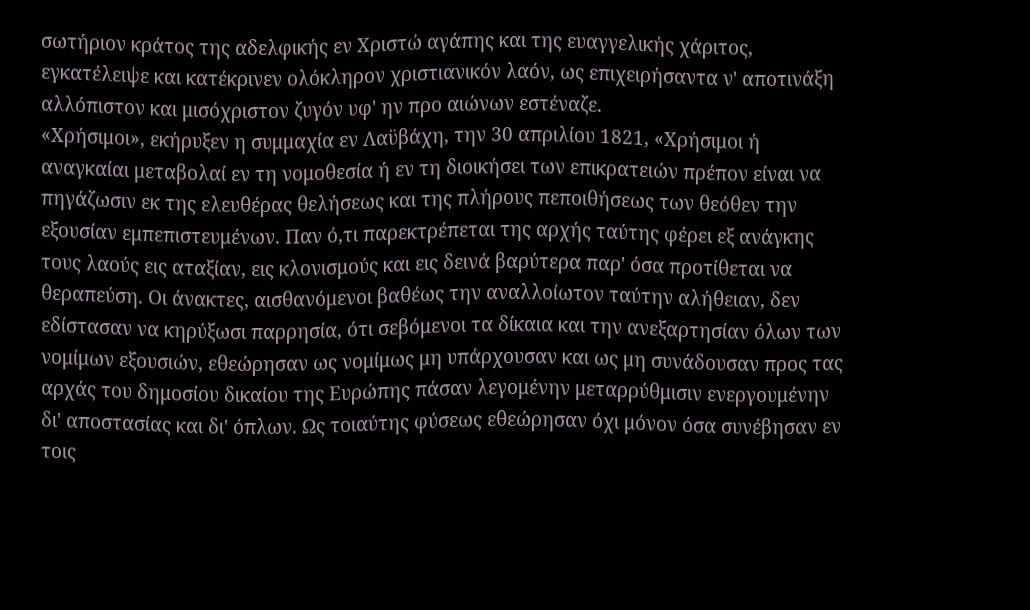σωτήριον κράτος της αδελφικής εν Χριστώ αγάπης και της ευαγγελικής χάριτος, εγκατέλειψε και κατέκρινεν ολόκληρον χριστιανικόν λαόν, ως επιχειρήσαντα ν' αποτινάξη αλλόπιστον και μισόχριστον ζυγόν υφ' ην προ αιώνων εστέναζε.
«Χρήσιμοι», εκήρυξεν η συμμαχία εν Λαϋβάχη, την 30 απριλίου 1821, «Χρήσιμοι ή αναγκαίαι μεταβολαί εν τη νομοθεσία ή εν τη διοικήσει των επικρατειών πρέπον είναι να πηγάζωσιν εκ της ελευθέρας θελήσεως και της πλήρους πεποιθήσεως των θεόθεν την εξουσίαν εμπεπιστευμένων. Παν ό,τι παρεκτρέπεται της αρχής ταύτης φέρει εξ ανάγκης τους λαούς εις αταξίαν, εις κλονισμούς και εις δεινά βαρύτερα παρ' όσα προτίθεται να θεραπεύση. Οι άνακτες, αισθανόμενοι βαθέως την αναλλοίωτον ταύτην αλήθειαν, δεν εδίστασαν να κηρύξωσι παρρησία, ότι σεβόμενοι τα δίκαια και την ανεξαρτησίαν όλων των νομίμων εξουσιών, εθεώρησαν ως νομίμως μη υπάρχουσαν και ως μη συνάδουσαν προς τας αρχάς του δημοσίου δικαίου της Ευρώπης πάσαν λεγομένην μεταρρύθμισιν ενεργουμένην δι' αποστασίας και δι' όπλων. Ως τοιαύτης φύσεως εθεώρησαν όχι μόνον όσα συνέβησαν εν τοις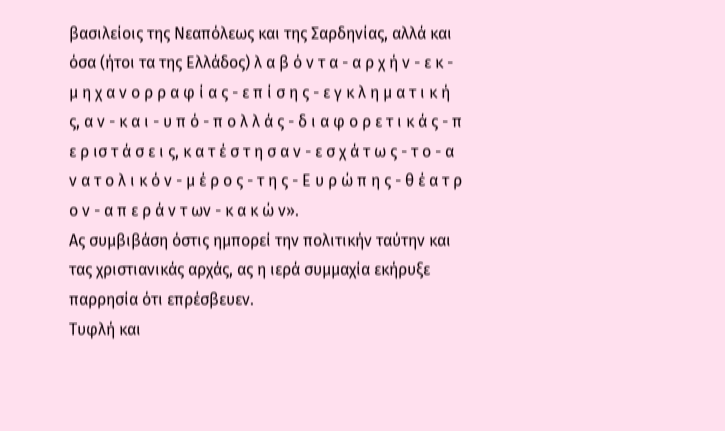βασιλείοις της Νεαπόλεως και της Σαρδηνίας, αλλά και όσα (ήτοι τα της Ελλάδος) λ α β ό ν τ α - α ρ χ ή ν - ε κ - μ η χ α ν ο ρ ρ α φ ί α ς - ε π ί σ η ς - ε γ κ λ η μ α τ ι κ ή ς, α ν - κ α ι - υ π ό - π ο λ λ ά ς - δ ι α φ ο ρ ε τ ι κ ά ς - π ε ρ ισ τ ά σ ε ι ς, κ α τ έ σ τ η σ α ν - ε σ χ ά τ ω ς - τ ο - α ν α τ ο λ ι κ ό ν - μ έ ρ ο ς - τ η ς - Ε υ ρ ώ π η ς - θ έ α τ ρ ο ν - α π ε ρ ά ν τ ων - κ α κ ώ ν».
Ας συμβιβάση όστις ημπορεί την πολιτικήν ταύτην και τας χριστιανικάς αρχάς, ας η ιερά συμμαχία εκήρυξε παρρησία ότι επρέσβευεν.
Τυφλή και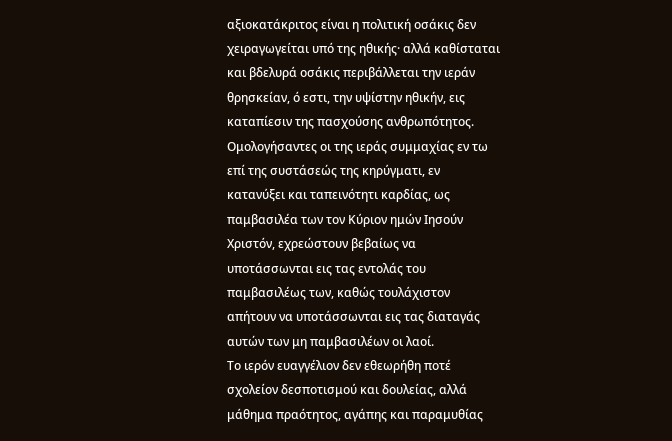αξιοκατάκριτος είναι η πολιτική οσάκις δεν χειραγωγείται υπό της ηθικής· αλλά καθίσταται και βδελυρά οσάκις περιβάλλεται την ιεράν θρησκείαν, ό εστι, την υψίστην ηθικήν, εις καταπίεσιν της πασχούσης ανθρωπότητος. Ομολογήσαντες οι της ιεράς συμμαχίας εν τω επί της συστάσεώς της κηρύγματι, εν κατανύξει και ταπεινότητι καρδίας, ως παμβασιλέα των τον Κύριον ημών Ιησούν Χριστόν, εχρεώστουν βεβαίως να υποτάσσωνται εις τας εντολάς του παμβασιλέως των, καθώς τουλάχιστον απήτουν να υποτάσσωνται εις τας διαταγάς αυτών των μη παμβασιλέων οι λαοί.
Το ιερόν ευαγγέλιον δεν εθεωρήθη ποτέ σχολείον δεσποτισμού και δουλείας, αλλά μάθημα πραότητος, αγάπης και παραμυθίας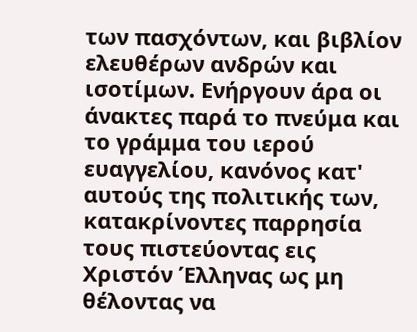των πασχόντων, και βιβλίον ελευθέρων ανδρών και ισοτίμων. Ενήργουν άρα οι άνακτες παρά το πνεύμα και το γράμμα του ιερού ευαγγελίου, κανόνος κατ' αυτούς της πολιτικής των, κατακρίνοντες παρρησία τους πιστεύοντας εις Χριστόν Έλληνας ως μη θέλοντας να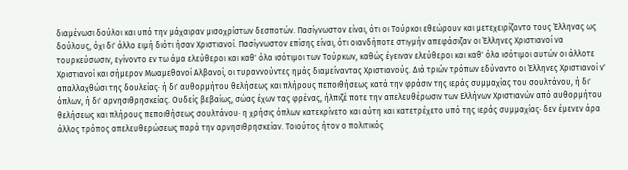διαμένωσι δούλοι και υπό την μάχαιραν μισοχρίστων δεσποτών. Πασίγνωστον είναι, ότι οι Τούρκοι εθεώρουν και μετεχειρίζοντο τους Έλληνας ως δούλους, όχι δι' άλλο ειμή διότι ήσαν Χριστιανοί. Πασίγνωστον επίσης είναι, ότι οιανδήποτε στιγμήν απεφάσιζαν οι Έλληνες Χριστιανοί να τουρκεύσωσιν, εγίνοντο εν τω άμα ελεύθεροι και καθ' όλα ισότιμοι των Τούρκων, καθώς έγειναν ελεύθεροι και καθ' όλα ισότιμοι αυτών οι άλλοτε Χριστιανοί και σήμερον Μωαμεθανοί Αλβανοί, οι τυραννούντες ημάς διαμείναντας Χριστιανούς. Διά τριών τρόπων εδύναντο οι Έλληνες Χριστιανοί ν' απαλλαχθώσι της δουλείας· ή δι' αυθορμήτου θελήσεως και πλήρους πεποιθήσεως κατά την φράσιν της ιεράς συμμαχίας του σουλτάνου, ή δι' όπλων, ή δι' αρνησιθρησκείας. Ουδείς βεβαίως, σώας έχων τας φρένας, ήλπιζέ ποτε την απελευθέρωσιν των Ελλήνων Χριστιανών από αυθορμήτου θελήσεως και πλήρους πεποιθήσεως σουλτάνου· η χρήσις όπλων κατεκρίνετο και αύτη και κατετρέχετο υπό της ιεράς συμμαχίας· δεν έμενεν άρα άλλος τρόπος απελευθερώσεως παρά την αρνησιθρησκείαν. Τοιούτος ήτον ο πολιτικός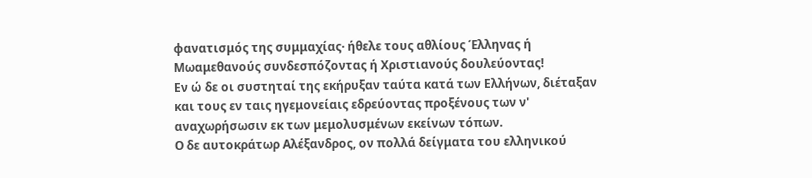φανατισμός της συμμαχίας· ήθελε τους αθλίους Έλληνας ή Μωαμεθανούς συνδεσπόζοντας ή Χριστιανούς δουλεύοντας!
Εν ώ δε οι συστηταί της εκήρυξαν ταύτα κατά των Ελλήνων, διέταξαν και τους εν ταις ηγεμονείαις εδρεύοντας προξένους των ν' αναχωρήσωσιν εκ των μεμολυσμένων εκείνων τόπων.
Ο δε αυτοκράτωρ Αλέξανδρος, ον πολλά δείγματα του ελληνικού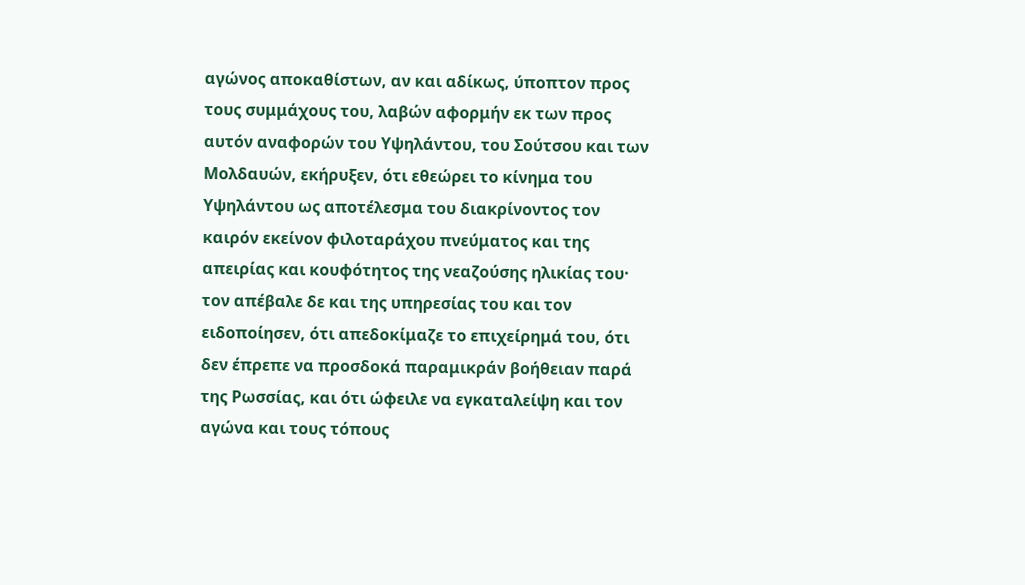αγώνος αποκαθίστων, αν και αδίκως, ύποπτον προς τους συμμάχους του, λαβών αφορμήν εκ των προς αυτόν αναφορών του Υψηλάντου, του Σούτσου και των Μολδαυών, εκήρυξεν, ότι εθεώρει το κίνημα του Υψηλάντου ως αποτέλεσμα του διακρίνοντος τον καιρόν εκείνον φιλοταράχου πνεύματος και της απειρίας και κουφότητος της νεαζούσης ηλικίας του· τον απέβαλε δε και της υπηρεσίας του και τον ειδοποίησεν, ότι απεδοκίμαζε το επιχείρημά του, ότι δεν έπρεπε να προσδοκά παραμικράν βοήθειαν παρά της Ρωσσίας, και ότι ώφειλε να εγκαταλείψη και τον αγώνα και τους τόπους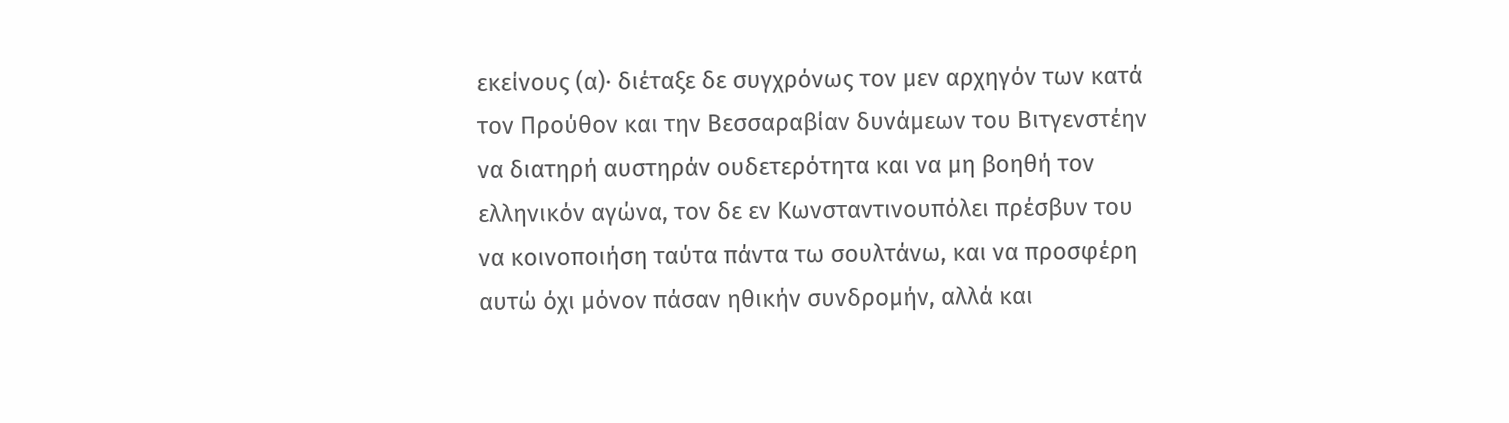εκείνους (α)· διέταξε δε συγχρόνως τον μεν αρχηγόν των κατά τον Προύθον και την Βεσσαραβίαν δυνάμεων του Βιτγενστέην να διατηρή αυστηράν ουδετερότητα και να μη βοηθή τον ελληνικόν αγώνα, τον δε εν Κωνσταντινουπόλει πρέσβυν του να κοινοποιήση ταύτα πάντα τω σουλτάνω, και να προσφέρη αυτώ όχι μόνον πάσαν ηθικήν συνδρομήν, αλλά και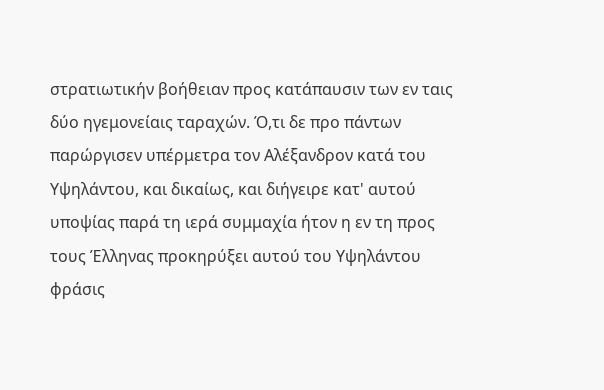στρατιωτικήν βοήθειαν προς κατάπαυσιν των εν ταις δύο ηγεμονείαις ταραχών. Ό,τι δε προ πάντων παρώργισεν υπέρμετρα τον Αλέξανδρον κατά του Υψηλάντου, και δικαίως, και διήγειρε κατ' αυτού υποψίας παρά τη ιερά συμμαχία ήτον η εν τη προς τους Έλληνας προκηρύξει αυτού του Υψηλάντου φράσις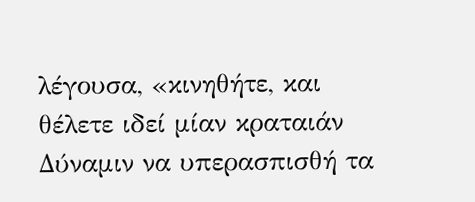λέγουσα, «κινηθήτε, και θέλετε ιδεί μίαν κραταιάν Δύναμιν να υπερασπισθή τα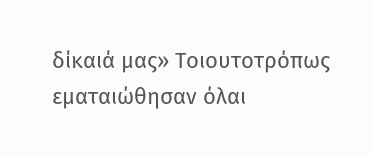δίκαιά μας» Τοιουτοτρόπως εματαιώθησαν όλαι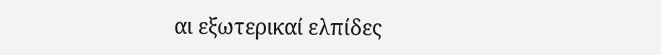αι εξωτερικαί ελπίδες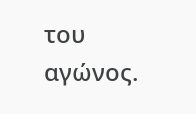του αγώνος.